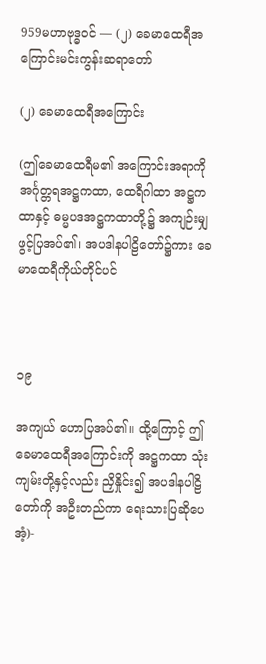959မဟာဗုဒ္ဓဝင် — (၂) ခေမာထေရီအကြောင်းမင်းကွန်းဆရာတော်

(၂) ခေမာထေရီအကြောင်း

(ဤခေမာထေရီမ၏ အကြောင်းအရာကို အင်္ဂုတ္တရအဋ္ဌကထာ, ထေရီဂါထာ အဋ္ဌကထာနှင့် ဓမ္မပဒအဋ္ဌကထာတို့၌ အကျဉ်းမျှ ဖွင့်ပြအပ်၏၊ အပဒါနပါဠိတော်၌ကား ခေမာထေရီကိုယ်တိုင်ပင်



၁၉

အကျယ် ဟောပြအပ်၏။ ထို့ကြောင့် ဤခေမာထေရီအကြောင်းကို အဋ္ဌကထာ သုံးကျမ်းတို့နှင့်လည်း ညှိနှိုင်း၍ အပဒါနပါဠိတော်ကို အဦးတည်ကာ ရေးသားပြဆိုပေအံ့)-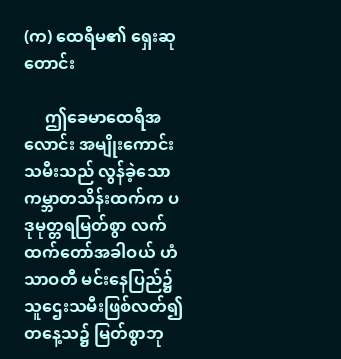(က) ထေရီမ၏ ရှေးဆုတောင်း

     ဤခေမာထေရီအလောင်း အမျိုးကောင်းသမီးသည် လွန်ခဲ့သော ကမ္ဘာတသိန်းထက်က ပဒုမုတ္တရမြတ်စွာ လက်ထက်တော်အခါဝယ် ဟံသာဝတီ မင်းနေပြည်၌ သူဌေးသမီးဖြစ်လတ်၍ တနေ့သ၌ မြတ်စွာဘု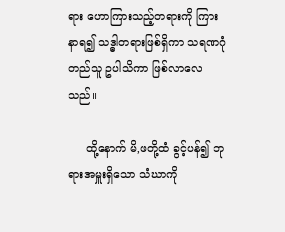ရား ဟောကြားသည့်တရားကို ကြားနာရ၍ သဒ္ဓါတရားဖြစ်ရှိကာ သရဏဂုံတည်သူ ဥပါသိကာ ဖြစ်လာလေ သည်။

     ထို့နောက် မိ,ဖတို့ထံ ခွင့်ပန်၍ ဘုရားအမှူးရှိသော သံဃာကို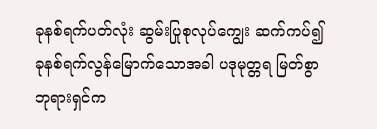ခုနစ်ရက်ပတ်လုံး ဆွမ်းပြုစုလုပ်ကျွေး ဆက်ကပ်၍ ခုနစ်ရက်လွန်မြောက်သောအခါ ပဒုမုတ္တရ မြတ်စွာဘုရားရှင်က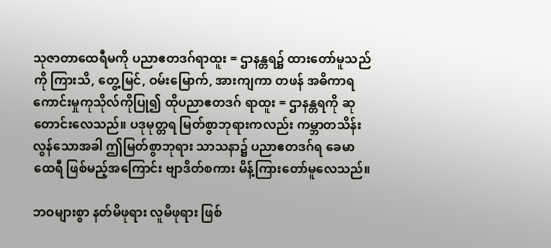သုဇာတာထေရီမကို ပညာဧတဒဂ်ရာထူး = ဌာနန္တရ၌ ထားတော်မူသည်ကို ကြားသိ, တွေ့မြင်, ဝမ်းမြောက်, အားကျကာ တဖန် အဓိကာရ ကောင်းမှုကုသိုလ်ကိုပြု၍ ထိုပညာဧတဒဂ် ရာထူး = ဌာနန္တရကို ဆုတောင်းလေသည်။ ပဒုမုတ္တရ မြတ်စွာဘုရားကလည်း ကမ္ဘာတသိန်း လွန်သောအခါ ဤမြတ်စွာဘုရား သာသနာ၌ ပညာဧတဒဂ်ရ ခေမာထေရီ ဖြစ်မည့်အကြောင်း ဗျာဒိတ်စကား မိန့်ကြားတော်မူလေသည်။

ဘဝများစွာ နတ်မိဖုရား လူမိဖုရား ဖြစ်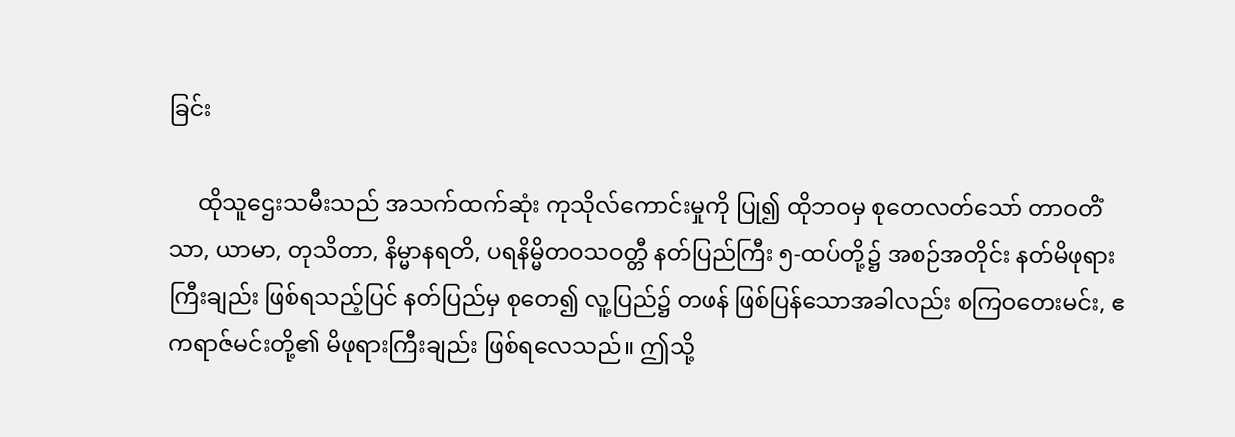ခြင်း

     ထိုသူဌေးသမီးသည် အသက်ထက်ဆုံး ကုသိုလ်ကောင်းမှုကို ပြု၍ ထိုဘဝမှ စုတေလတ်သော် တာဝတိံသာ, ယာမာ, တုသိတာ, နိမ္မာနရတိ, ပရနိမ္မိတဝသဝတ္တီ နတ်ပြည်ကြီး ၅-ထပ်တို့၌ အစဉ်အတိုင်း နတ်မိဖုရားကြီးချည်း ဖြစ်ရသည့်ပြင် နတ်ပြည်မှ စုတေ၍ လူ့ပြည်၌ တဖန် ဖြစ်ပြန်သောအခါလည်း စကြဝတေးမင်း, ဧကရာဇ်မင်းတို့၏ မိဖုရားကြီးချည်း ဖြစ်ရလေသည်။ ဤသို့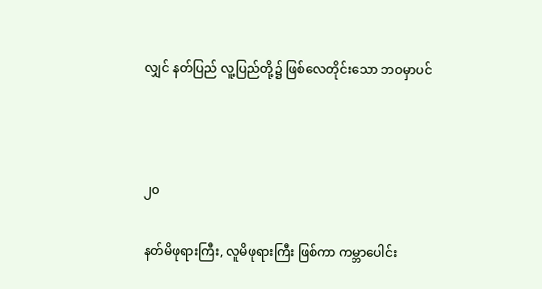လျှင် နတ်ပြည် လူ့ပြည်တို့၌ ဖြစ်လေတိုင်းသော ဘဝမှာပင်



၂၀

နတ်မိဖုရားကြီး, လူမိဖုရားကြီး ဖြစ်ကာ ကမ္ဘာပေါင်း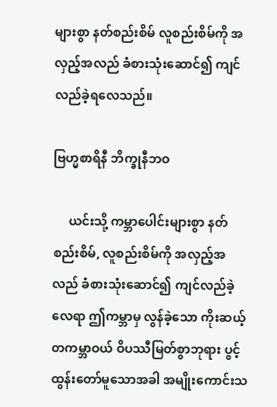များစွာ နတ်စည်းစိမ် လူစည်းစိမ်ကို အလှည့်အလည် ခံစားသုံးဆောင်၍ ကျင်လည်ခဲ့ရလေသည်။

ဗြဟ္မစာရိနီ ဘိက္ခုနီဘဝ

     ယင်းသို့ ကမ္ဘာပေါင်းများစွာ နတ်စည်းစိမ်, လူစည်းစိမ်ကို အလှည့်အလည် ခံစားသုံးဆောင်၍ ကျင်လည်ခဲ့လေရာ ဤကမ္ဘာမှ လွန်ခဲ့သော ကိုးဆယ့်တကမ္ဘာဝယ် ဝိပဿီမြတ်စွာဘုရား ပွင့်ထွန်းတော်မူသောအခါ အမျိုးကောင်းသ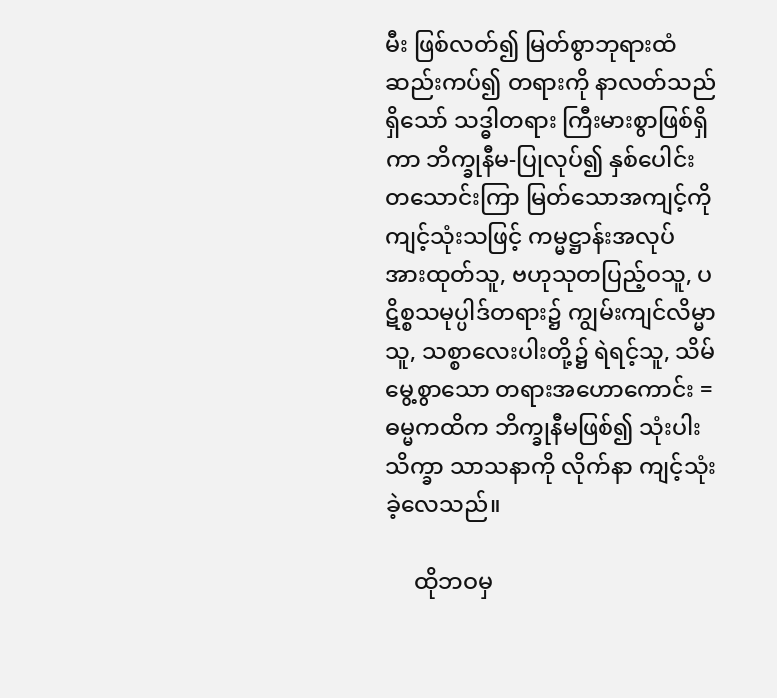မီး ဖြစ်လတ်၍ မြတ်စွာဘုရားထံ ဆည်းကပ်၍ တရားကို နာလတ်သည်ရှိသော် သဒ္ဓါတရား ကြီးမားစွာဖြစ်ရှိကာ ဘိက္ခုနီမ-ပြုလုပ်၍ နှစ်ပေါင်း တသောင်းကြာ မြတ်သောအကျင့်ကို ကျင့်သုံးသဖြင့် ကမ္မဋ္ဌာန်းအလုပ် အားထုတ်သူ, ဗဟုသုတပြည့်ဝသူ, ပဋိစ္စသမုပ္ပါဒ်တရား၌ ကျွမ်းကျင်လိမ္မာသူ, သစ္စာလေးပါးတို့၌ ရဲရင့်သူ, သိမ်မွေ့စွာသော တရားအဟောကောင်း = ဓမ္မကထိက ဘိက္ခုနီမဖြစ်၍ သုံးပါး သိက္ခာ သာသနာကို လိုက်နာ ကျင့်သုံးခဲ့လေသည်။

     ထိုဘဝမှ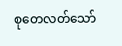စုတေလတ်သော်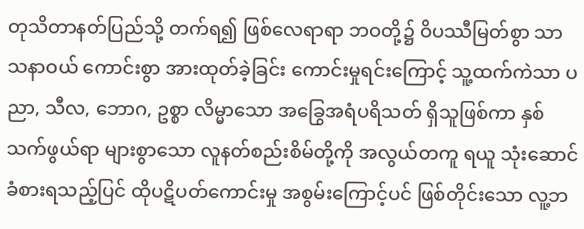တုသိတာနတ်ပြည်သို့ တက်ရ၍ ဖြစ်လေရာရာ ဘဝတို့၌ ဝိပဿီမြတ်စွာ သာသနာဝယ် ကောင်းစွာ အားထုတ်ခဲ့ခြင်း ကောင်းမှုရင်းကြောင့် သူ့ထက်ကဲသာ ပညာ, သီလ, ဘောဂ, ဥစ္စာ လိမ္မာသော အခြွေအရံပရိသတ် ရှိသူဖြစ်ကာ နှစ်သက်ဖွယ်ရာ များစွာသော လူနတ်စည်းစိမ်တို့ကို အလွယ်တကူ ရယူ သုံးဆောင်ခံစားရသည့်ပြင် ထိုပဋိပတ်ကောင်းမှု အစွမ်းကြောင့်ပင် ဖြစ်တိုင်းသော လူ့ဘ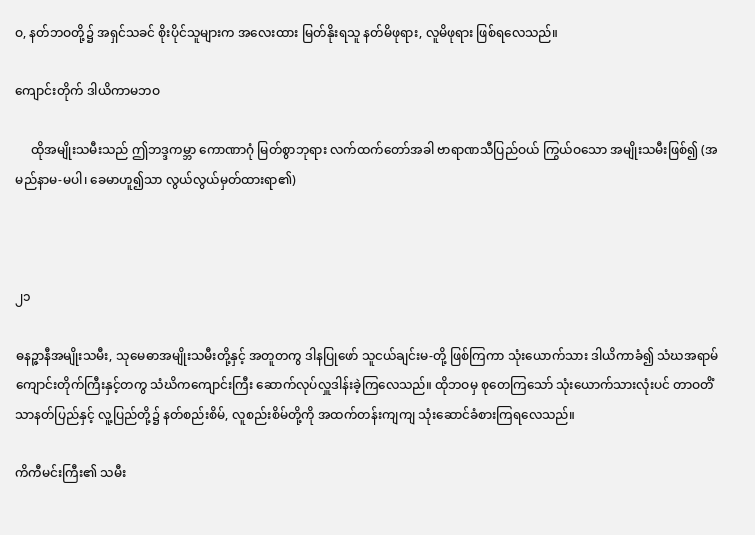ဝ, နတ်ဘဝတို့၌ အရှင်သခင် စိုးပိုင်သူများက အလေးထား မြတ်နိုးရသူ နတ်မိဖုရား, လူမိဖုရား ဖြစ်ရလေသည်။

ကျောင်းတိုက် ဒါယိကာမဘဝ

     ထိုအမျိုးသမီးသည် ဤဘဒ္ဒကမ္ဘာ ကောဏာဂုံ မြတ်စွာဘုရား လက်ထက်တော်အခါ ဗာရာဏသီပြည်ဝယ် ကြွယ်ဝသော အမျိုးသမီးဖြစ်၍ (အမည်နာမ-မပါ၊ ခေမာဟူ၍သာ လွယ်လွယ်မှတ်ထားရာ၏)



၂၁

ဓနဉ္ဇာနီအမျိုးသမီး, သုမေဓာအမျိုးသမီးတို့နှင့် အတူတကွ ဒါနပြုဖော် သူငယ်ချင်းမ-တို့ ဖြစ်ကြကာ သုံးယောက်သား ဒါယိကာခံ၍ သံဃအရာမ် ကျောင်းတိုက်ကြီးနှင့်တကွ သံဃိကကျောင်းကြီး ဆောက်လုပ်လှူဒါန်းခဲ့ကြလေသည်။ ထိုဘဝမှ စုတေကြသော် သုံးယောက်သားလုံးပင် တာဝတိံသာနတ်ပြည်နှင့် လူ့ပြည်တို့၌ နတ်စည်းစိမ်, လူစည်းစိမ်တို့ကို အထက်တန်းကျကျ သုံးဆောင်ခံစားကြရလေသည်။

ကိကီမင်းကြီး၏ သမီး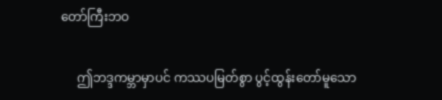တော်ကြီးဘဝ

     ဤဘဒ္ဒကမ္ဘာမှာပင် ကဿပမြတ်စွာ ပွင့်ထွန်းတော်မူသော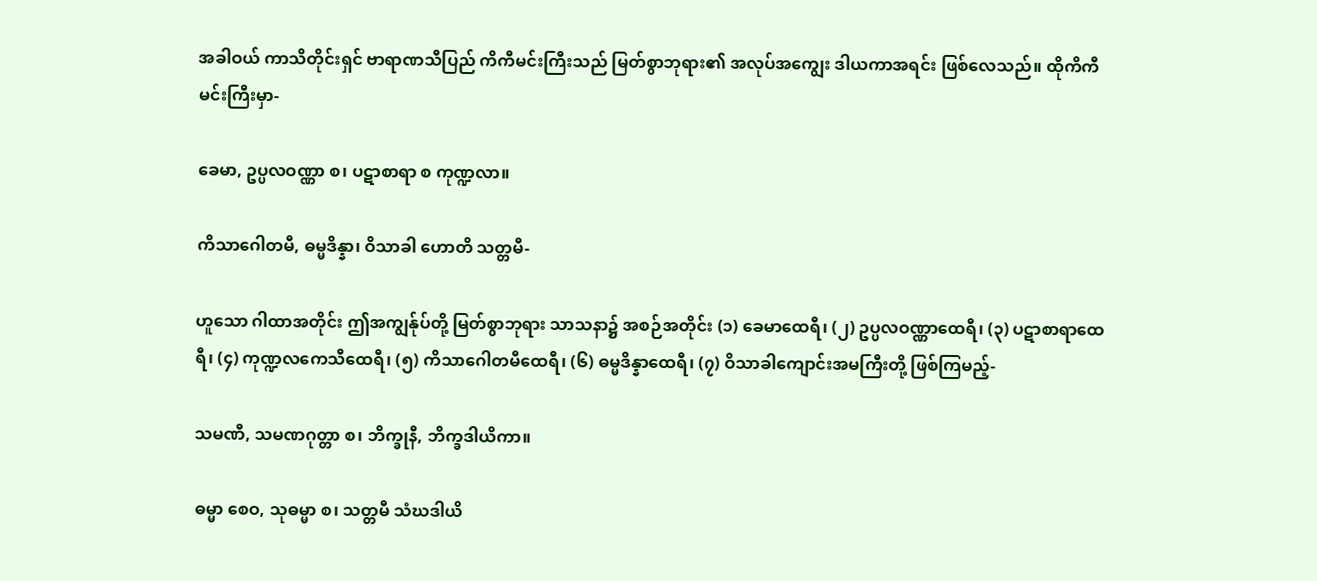အခါဝယ် ကာသိတိုင်းရှင် ဗာရာဏသီပြည် ကိကီမင်းကြီးသည် မြတ်စွာဘုရား၏ အလုပ်အကျွေး ဒါယကာအရင်း ဖြစ်လေသည်။ ထိုကိကီမင်းကြီးမှာ-

ခေမာ, ဥပ္ပလဝဏ္ဏာ စ၊ ပဋာစာရာ စ ကုဏ္ဍလာ။

ကိသာဂေါတမီ, ဓမ္မဒိန္နာ၊ ဝိသာခါ ဟောတိ သတ္တမီ-

ဟူသော ဂါထာအတိုင်း ဤအကျွန်ုပ်တို့ မြတ်စွာဘုရား သာသနာ၌ အစဉ်အတိုင်း (၁) ခေမာထေရီ၊ (၂) ဥပ္ပလဝဏ္ဏာထေရီ၊ (၃) ပဋာစာရာထေရီ၊ (၄) ကုဏ္ဍလကေသီထေရီ၊ (၅) ကိသာဂေါတမီထေရီ၊ (၆) ဓမ္မဒိန္နာထေရီ၊ (၇) ဝိသာခါကျောင်းအမကြီးတို့ ဖြစ်ကြမည့်-

သမဏီ, သမဏဂုတ္တာ စ၊ ဘိက္ခုနီ, ဘိက္ခဒါယိကာ။

ဓမ္မာ စေဝ, သုဓမ္မာ စ၊ သတ္တမီ သံဃဒါယိ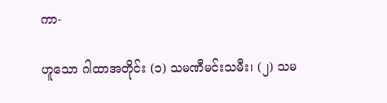ကာ-

ဟူသော ဂါထာအတိုင်း (၁) သမဏီမင်းသမီး၊ (၂) သမ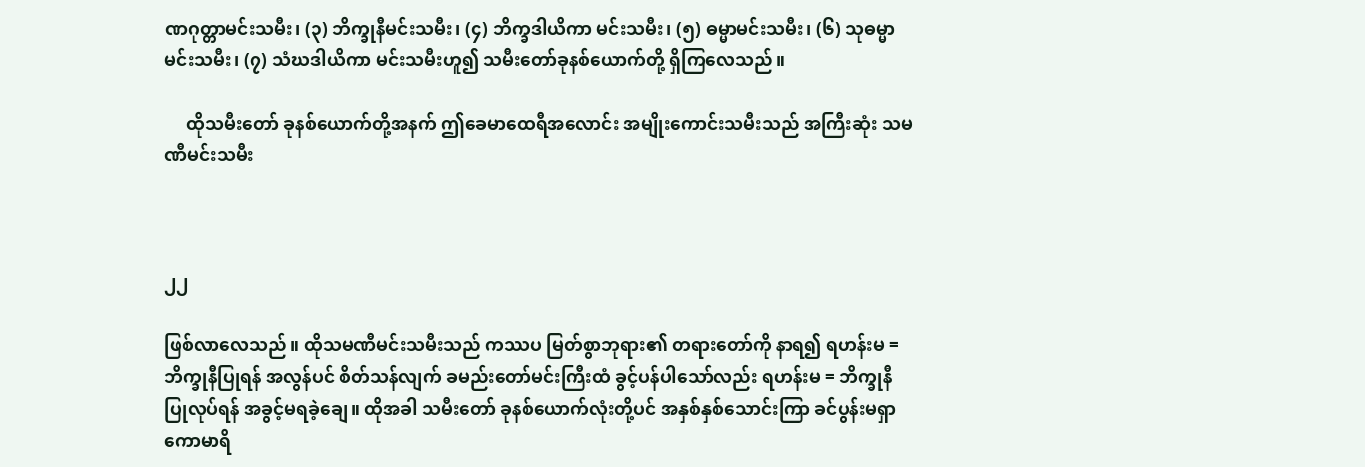ဏဂုတ္တာမင်းသမီး၊ (၃) ဘိက္ခုနီမင်းသမီး၊ (၄) ဘိက္ခဒါယိကာ မင်းသမီး၊ (၅) ဓမ္မာမင်းသမီး၊ (၆) သုဓမ္မာမင်းသမီး၊ (၇) သံဃဒါယိကာ မင်းသမီးဟူ၍ သမီးတော်ခုနစ်ယောက်တို့ ရှိကြလေသည်။

     ထိုသမီးတော် ခုနစ်ယောက်တို့အနက် ဤခေမာထေရီအလောင်း အမျိုးကောင်းသမီးသည် အကြီးဆုံး သမဏီမင်းသမီး



၂၂

ဖြစ်လာလေသည်။ ထိုသမဏီမင်းသမီးသည် ကဿပ မြတ်စွာဘုရား၏ တရားတော်ကို နာရ၍ ရဟန်းမ = ဘိက္ခုနီပြုရန် အလွန်ပင် စိတ်သန်လျက် ခမည်းတော်မင်းကြီးထံ ခွင့်ပန်ပါသော်လည်း ရဟန်းမ = ဘိက္ခုနီ ပြုလုပ်ရန် အခွင့်မရခဲ့ချေ။ ထိုအခါ သမီးတော် ခုနစ်ယောက်လုံးတို့ပင် အနှစ်နှစ်သောင်းကြာ ခင်ပွန်းမရှာ ကောမာရိ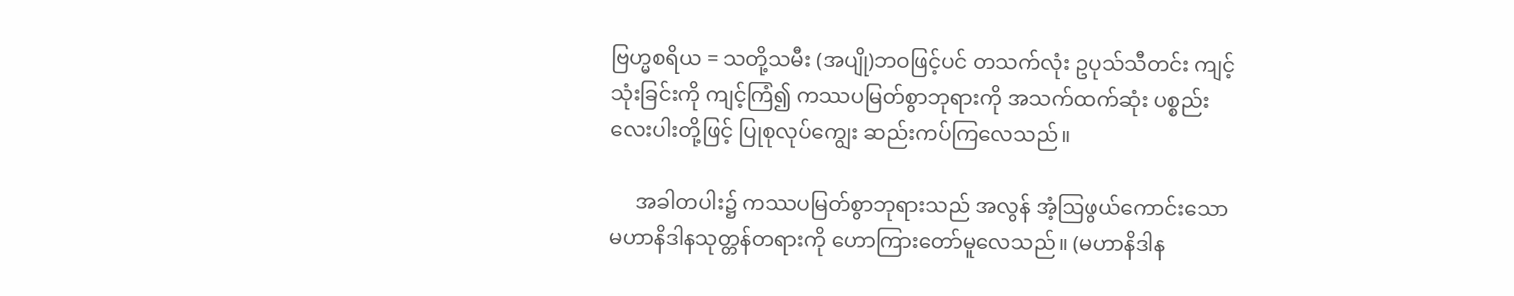ဗြဟ္မစရိယ = သတို့သမီး (အပျို)ဘဝဖြင့်ပင် တသက်လုံး ဥပုသ်သီတင်း ကျင့်သုံးခြင်းကို ကျင့်ကြံ၍ ကဿပမြတ်စွာဘုရားကို အသက်ထက်ဆုံး ပစ္စည်းလေးပါးတို့ဖြင့် ပြုစုလုပ်ကျွေး ဆည်းကပ်ကြလေသည်။

     အခါတပါး၌ ကဿပမြတ်စွာဘုရားသည် အလွန် အံ့ဩဖွယ်ကောင်းသော မဟာနိဒါနသုတ္တန်တရားကို ဟောကြားတော်မူလေသည်။ (မဟာနိဒါန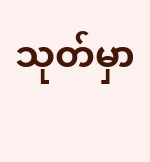သုတ်မှာ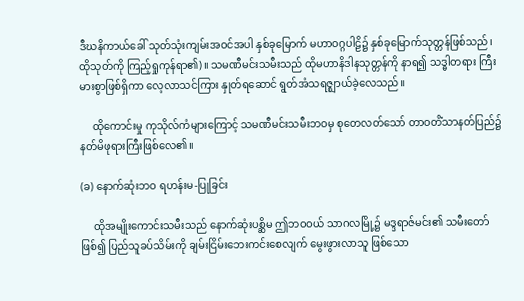ဒီဃနိကာယ်ခေါ် သုတ်သုံးကျမ်းအဝင်အပါ နှစ်ခုမြောက် မဟာဝဂ္ဂပါဠိ၌ နှစ်ခုမြောက်သုတ္တန်ဖြစ်သည်၊ ထိုသုတ်ကို ကြည့်ရှုကုန်ရာ၏)။ သမဏီမင်းသမီးသည် ထိုမဟာနိဒါနသုတ္တန်ကို နာရ၍ သဒ္ဓါတရား ကြီးမားစွာဖြစ်ရှိကာ လေ့လာသင်ကြား နှုတ်ရဆောင် ရွတ်အံသရဇ္ဈာယ်ခဲ့လေသည်။

     ထိုကောင်းမှု ကုသိုလ်ကံများကြောင့် သမဏီမင်းသမီးဘဝမှ စုတေလတ်သော် တာဝတိံသာနတ်ပြည်၌ နတ်မိဖုရားကြီးဖြစ်လေ၏။

(ခ) နောက်ဆုံးဘဝ ရဟန်းမ-ပြုခြင်း

     ထိုအမျိုးကောင်းသမီးသည် နောက်ဆုံးပစ္ဆိမ ဤဘဝဝယ် သာဂလမြို့၌ မဒ္ဒရာဇ်မင်း၏ သမီးတော်ဖြစ်၍ ပြည်သူခပ်သိမ်းကို ချမ်းငြိမ်းဘေးကင်းစေလျက် မွေးဖွားလာသူ ဖြစ်သော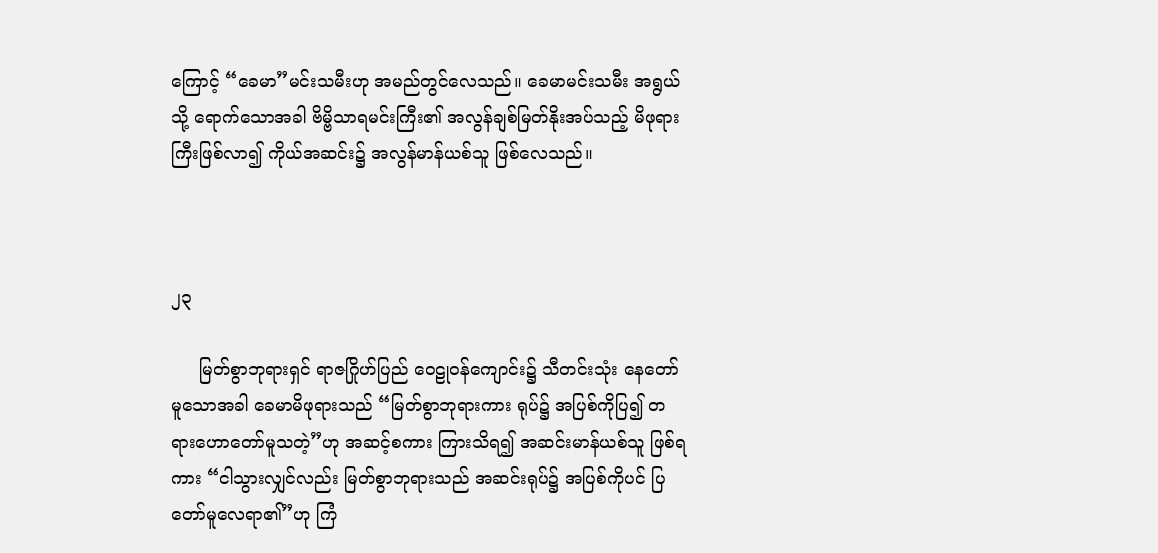ကြောင့် “ခေမာ”မင်းသမီးဟု အမည်တွင်လေသည်။ ခေမာမင်းသမီး အရွယ်သို့ ရောက်သောအခါ ဗိမ္ဗိသာရမင်းကြီး၏ အလွန်ချစ်မြတ်နိုးအပ်သည့် မိဖုရားကြီးဖြစ်လာ၍ ကိုယ်အဆင်း၌ အလွန်မာန်ယစ်သူ ဖြစ်လေသည်။



၂၃

     မြတ်စွာဘုရားရှင် ရာဇဂြိုဟ်ပြည် ဝေဠုဝန်ကျောင်း၌ သီတင်းသုံး နေတော်မူသောအခါ ခေမာမိဖုရားသည် “မြတ်စွာဘုရားကား ရုပ်၌ အပြစ်ကိုပြ၍ တရားဟောတော်မူသတဲ့”ဟု အဆင့်စကား ကြားသိရ၍ အဆင်းမာန်ယစ်သူ ဖြစ်ရကား “ငါသွားလျှင်လည်း မြတ်စွာဘုရားသည် အဆင်းရုပ်၌ အပြစ်ကိုပင် ပြတော်မူလေရာ၏”ဟု ကြံ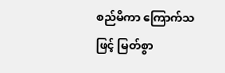စည်မိကာ ကြောက်သဖြင့် မြတ်စွာ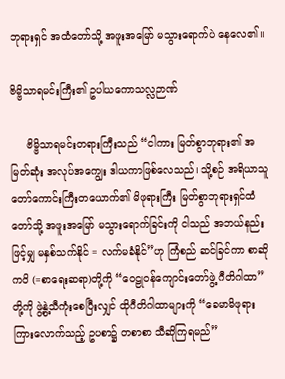ဘုရားရှင် အထံတော်သို့ အဖူးအမြော် မသွားရောက်ပဲ နေလေ၏။

ဗိမ္ဗိသာရမင်းကြီး၏ ဥပါယကောသလ္လဉာဏ်

     ဗိမ္ဗိသာရမင်းတရားကြီးသည် “ငါကား မြတ်စွာဘုရား၏ အမြတ်ဆုံး အလုပ်အကျွေး ဒါယကာဖြစ်လေသည်၊ သို့စဉ် အရိယာသူတော်ကောင်းကြီးတယောက်၏ မိဖုရားကြီး မြတ်စွာဘုရားရှင်ထံတော်သို့ အဖူးအမြော် မသွားရောက်ခြင်းကို ငါသည် အဘယ်နည်းဖြင့်မျှ မနှစ်သက်နိုင် = လက်မခံနိုင်”ဟု ကြံစည် ဆင်ခြင်ကာ စာဆိုကဝိ (=စာရေးဆရာ)တို့ကို “ဝေဠုဝန်ကျောင်းတော်ဖွဲ့ ဂီတိဂါထာ”တို့ကို ဖွဲ့နွဲ့သီကုံးစေပြီးလျှင် ထိုဂီတိဂါထာများကို “ခေမာမိဖုရား ကြားလောက်သည့် ဥပစာ၌ တစာစာ သီဆိုကြရမည်”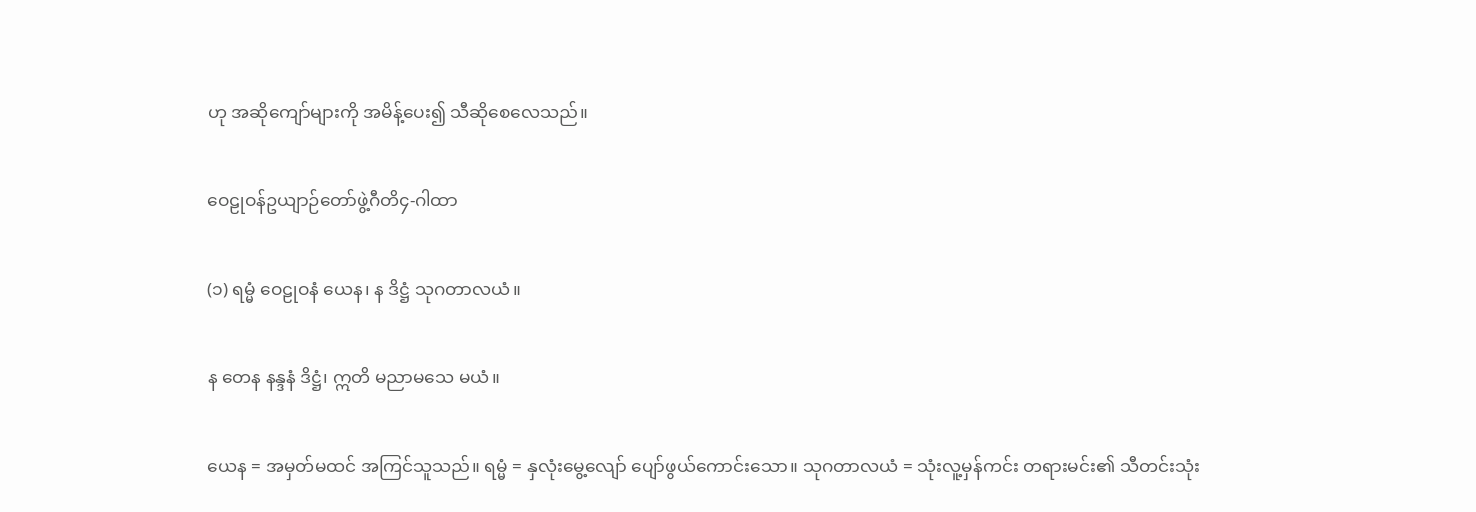ဟု အဆိုကျော်များကို အမိန့်ပေး၍ သီဆိုစေလေသည်။

ဝေဠုဝန်ဥယျာဉ်တော်ဖွဲ့ဂီတိ၄-ဂါထာ

(၁) ရမ္မံ ဝေဠုဝနံ ယေန၊ န ဒိဋ္ဌံ သုဂတာလယံ။

န တေန နန္ဒနံ ဒိဋ္ဌံ၊ ဣတိ မညာမသေ မယံ။

ယေန = အမှတ်မထင် အကြင်သူသည်။ ရမ္မံ = နှလုံးမွေ့လျော် ပျော်ဖွယ်ကောင်းသော။ သုဂတာလယံ = သုံးလူ့မှန်ကင်း တရားမင်း၏ သီတင်းသုံး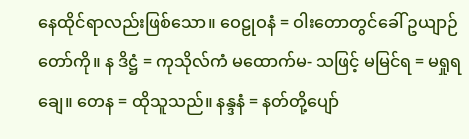နေထိုင်ရာလည်းဖြစ်သော။ ဝေဠုဝနံ = ဝါးတောတွင်ခေါ် ဥယျာဉ်တော်ကို။ န ဒိဋ္ဌံ = ကုသိုလ်ကံ မထောက်မ- သဖြင့် မမြင်ရ = မရှုရချေ။ တေန = ထိုသူသည်။ နန္ဒနံ = နတ်တို့ပျော်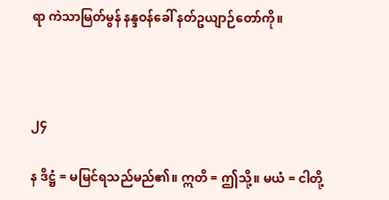ရာ ကဲသာမြတ်မွန် နန္ဒဝန်ခေါ် နတ်ဥယျာဉ်တော်ကို။



၂၄

န ဒိဋ္ဌံ = မမြင်ရသည်မည်၏။ ဣတိ = ဤသို့။ မယံ = ငါတို့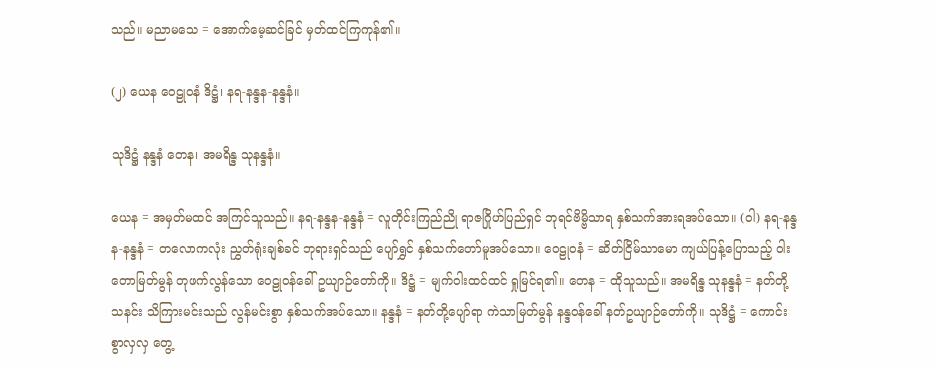သည်။ မညာမသေ = အောက်မေ့ဆင်ခြင် မှတ်ထင်ကြကုန်၏။

(၂) ယေန ဝေဠုဝနံ ဒိဋ္ဌံ၊ နရ-နန္ဒန-နန္ဒနံ။

သုဒိဋ္ဌံ နန္ဒနံ တေန၊ အမရိန္ဒ သုနန္ဒနံ။

ယေန = အမှတ်မထင် အကြင်သူသည်။ နရ-နန္ဒန-နန္ဒနံ = လူတိုင်းကြည်ညို ရာဇဂြိုဟ်ပြည်ရှင် ဘုရင်ဗိမ္ဗိသာရ နှစ်သက်အားရအပ်သော။ (ဝါ) နရ-နန္ဒန-နန္ဒနံ = တလောကလုံး ညွှတ်ရုံးချစ်ခင် ဘုရားရှင်သည် ပျော်ရွှင် နှစ်သက်တော်မူအပ်သော။ ဝေဠုဝနံ = ဆိတ်ငြိမ်သာမော ကျယ်ပြန့်ပြောသည့် ဝါးတောမြတ်မွန် တုဖက်လွန်သော ဝေဠုဝန်ခေါ် ဥယျာဉ်တော်ကို။ ဒိဋ္ဌံ = မျက်ဝါးထင်ထင် ရှုမြင်ရ၏။ တေန = ထိုသူသည်။ အမရိန္ဒ သုနန္ဒနံ = နတ်တို့သနင်း သိကြားမင်းသည် လွန်မင်းစွာ နှစ်သက်အပ်သော။ နန္ဒနံ = နတ်တို့ပျော်ရာ ကဲသာမြတ်မွန် နန္ဒဝန်ခေါ် နတ်ဥယျာဉ်တော်ကို။ သုဒိဋ္ဌံ = ကောင်းစွာလှလှ တွေ့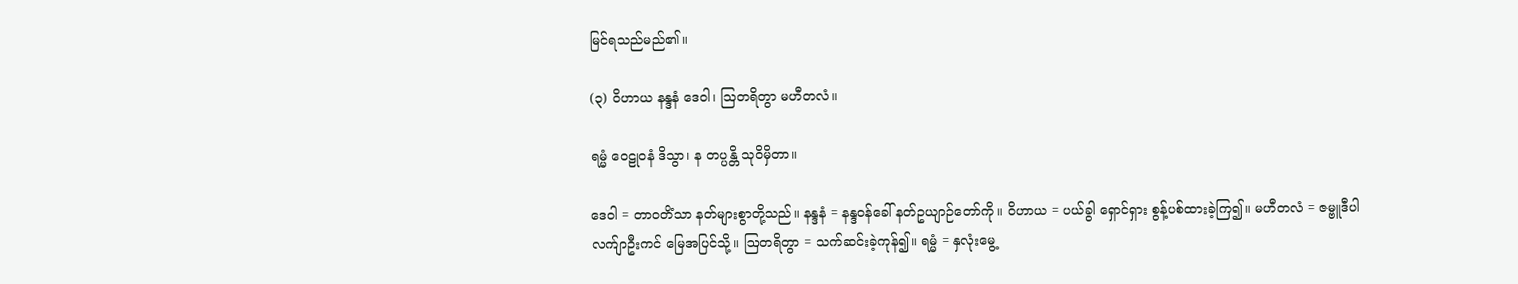မြင်ရသည်မည်၏။

(၃) ဝိဟာယ နန္ဒနံ ဒေဝါ၊ ဩတရိတွာ မဟီတလံ။

ရမ္မံ ဝေဠုဝနံ ဒိသွာ၊ န တပ္ပန္တိ သုဝိမှိတာ။

ဒေဝါ = တာဝတိံသာ နတ်များစွာတို့သည်။ နန္ဒနံ = နန္ဒဝန်ခေါ် နတ်ဥယျာဉ်တော်ကို။ ဝိဟာယ = ပယ်ခွါ ရှောင်ရှား စွန့်ပစ်ထားခဲ့ကြ၍။ မဟီတလံ = ဇမ္ဗူဒီပါ လက်ျာဦးကင် မြေအပြင်သို့။ ဩတရိတွာ = သက်ဆင်းခဲ့ကုန်၍။ ရမ္မံ = နှလုံးမွေ့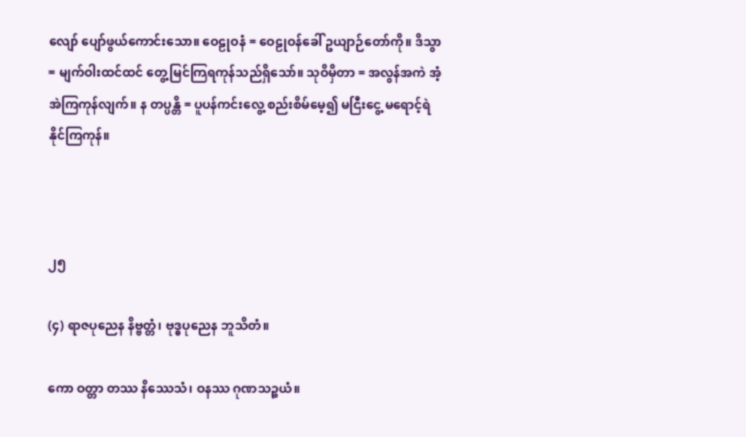လျော် ပျော်ဖွယ်ကောင်းသော။ ဝေဠုဝနံ = ဝေဠုဝန်ခေါ် ဥယျာဉ်တော်ကို။ ဒိသွာ = မျက်ဝါးထင်ထင် တွေ့မြင်ကြရကုန်သည်ရှိသော်။ သုဝိမှိတာ = အလွန်အကဲ အံ့အဲကြကုန်လျက်။ န တပ္ပန္တိ = ပူပန်ကင်းလွေ့ စည်းစိမ်မေ့၍ မငြီးငွေ့ မရောင့်ရဲနိုင်ကြကုန်။



၂၅

(၄) ရာဇပုညေန နိဗ္ဗတ္တံ၊ ဗုဒ္ဓပုညေန ဘူသိတံ။

ကော ဝတ္တာ တဿ နိဿေသံ၊ ဝနဿ ဂုဏသဉ္စယံ။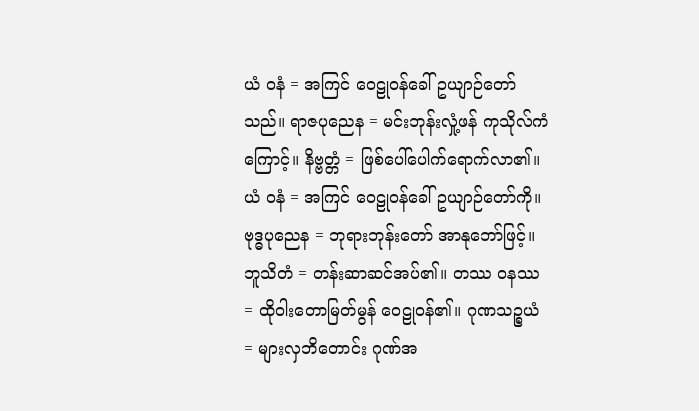ယံ ဝနံ = အကြင် ဝေဠုဝန်ခေါ် ဥယျာဉ်တော်သည်။ ရာဇပုညေန = မင်းဘုန်းလှုံ့ဖန် ကုသိုလ်ကံကြောင့်။ နိဗ္ဗတ္တံ = ဖြစ်ပေါ်ပေါက်ရောက်လာ၏။ ယံ ဝနံ = အကြင် ဝေဠုဝန်ခေါ် ဥယျာဉ်တော်ကို။ ဗုဒ္ဓပုညေန = ဘုရားဘုန်းတော် အာနုဘော်ဖြင့်။ ဘူသိတံ = တန်းဆာဆင်အပ်၏။ တဿ ဝနဿ = ထိုဝါးတောမြတ်မွန် ဝေဠုဝန်၏။ ဂုဏသဉ္စယံ = များလှဘိတောင်း ဂုဏ်အ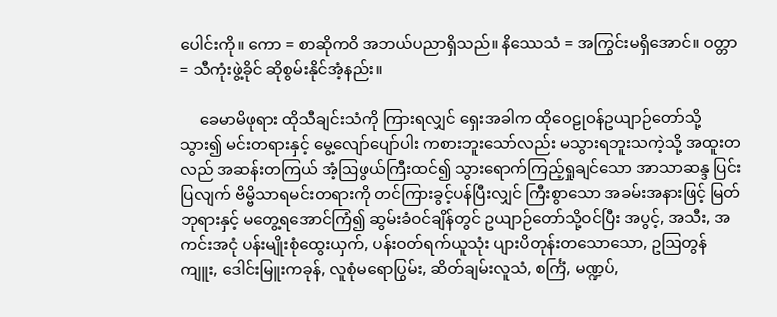ပေါင်းကို။ ကော = စာဆိုကဝိ အဘယ်ပညာရှိသည်။ နိဿေသံ = အကြွင်းမရှိအောင်။ ဝတ္တာ = သီကုံးဖွဲ့ခိုင် ဆိုစွမ်းနိုင်အံ့နည်း။

     ခေမာမိဖုရား ထိုသီချင်းသံကို ကြားရလျှင် ရှေးအခါက ထိုဝေဠုဝန်ဥယျာဉ်တော်သို့သွား၍ မင်းတရားနှင့် မွေ့လျော်ပျော်ပါး ကစားဘူးသော်လည်း မသွားရဘူးသကဲ့သို့ အထူးတလည် အဆန်းတကြယ် အံ့ဩဖွယ်ကြီးထင်၍ သွားရောက်ကြည့်ရှုချင်သော အာသာဆန္ဒ ပြင်းပြလျက် ဗိမ္ဗိသာရမင်းတရားကို တင်ကြားခွင့်ပန်ပြီးလျှင် ကြီးစွာသော အခမ်းအနားဖြင့် မြတ်ဘုရားနှင့် မတွေ့ရအောင်ကြံ၍ ဆွမ်းခံဝင်ချိန်တွင် ဥယျာဉ်တော်သို့ဝင်ပြီး အပွင့်, အသီး, အကင်းအငုံ ပန်းမျိုးစုံထွေးယှက်, ပန်းဝတ်ရက်ယူသုံး ပျားပိတုန်းတသောသော, ဥဩတွန်ကျူး, ဒေါင်းမြူးကခုန်, လူစုံမရောပြွမ်း, ဆိတ်ချမ်းလူသံ, စင်္ကြံ, မဏ္ဍပ်,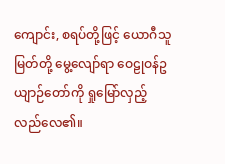ကျောင်း, စရပ်တို့ဖြင့် ယောဂီသူမြတ်တို့ မွေ့လျော်ရာ ဝေဠုဝန်ဥယျာဉ်တော်ကို ရှုမြော်လှည့်လည်လေ၏။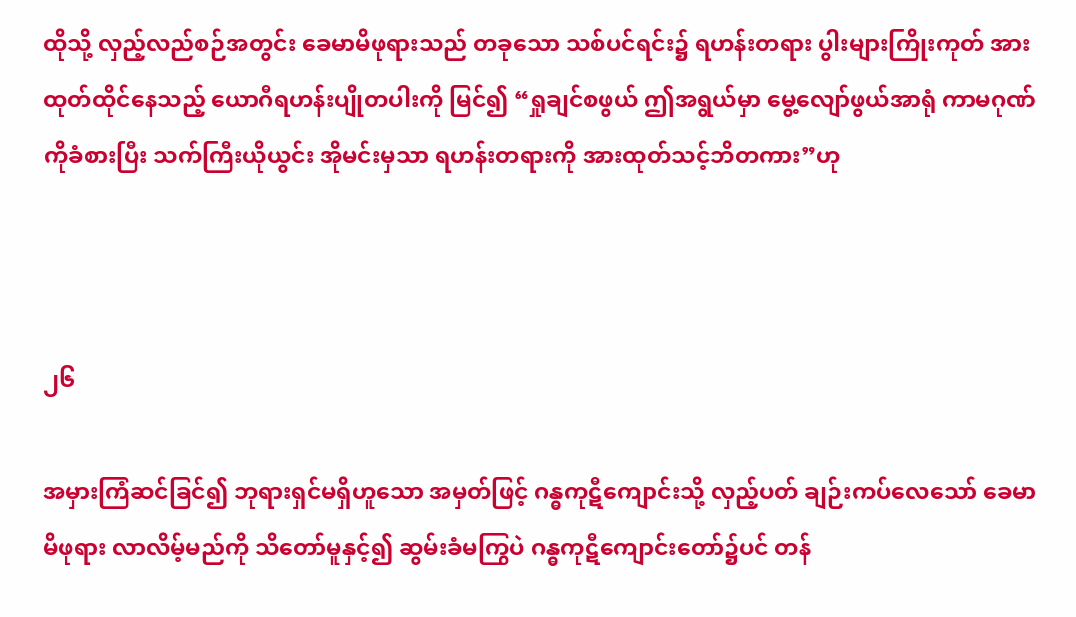ထိုသို့ လှည့်လည်စဉ်အတွင်း ခေမာမိဖုရားသည် တခုသော သစ်ပင်ရင်း၌ ရဟန်းတရား ပွါးများကြိုးကုတ် အားထုတ်ထိုင်နေသည့် ယောဂီရဟန်းပျိုတပါးကို မြင်၍ “ရှုချင်စဖွယ် ဤအရွယ်မှာ မွေ့လျော်ဖွယ်အာရုံ ကာမဂုဏ်ကိုခံစားပြီး သက်ကြီးယိုယွင်း အိုမင်းမှသာ ရဟန်းတရားကို အားထုတ်သင့်ဘိတကား”ဟု



၂၆

အမှားကြံဆင်ခြင်၍ ဘုရားရှင်မရှိဟူသော အမှတ်ဖြင့် ဂန္ဓကုဋီကျောင်းသို့ လှည့်ပတ် ချဉ်းကပ်လေသော် ခေမာမိဖုရား လာလိမ့်မည်ကို သိတော်မူနှင့်၍ ဆွမ်းခံမကြွပဲ ဂန္ဓကုဋီကျောင်းတော်၌ပင် တန်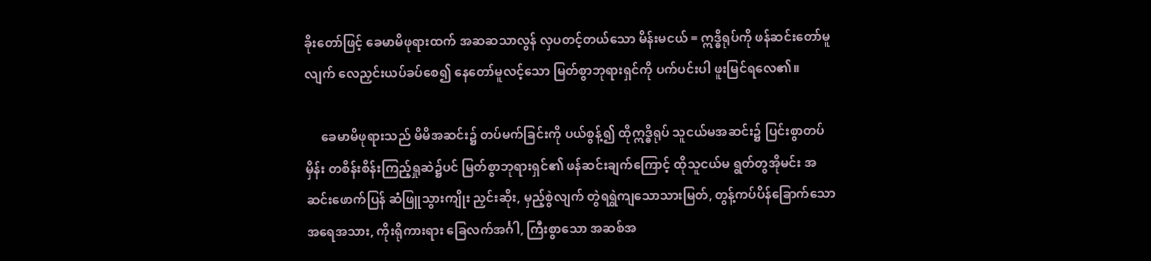ခိုးတော်ဖြင့် ခေမာမိဖုရားထက် အဆဆသာလွန် လှပတင့်တယ်သော မိန်းမငယ် = ဣဒ္ဓိရုပ်ကို ဖန်ဆင်းတော်မူလျက် လေညှင်းယပ်ခပ်စေ၍ နေတော်မူလင့်သော မြတ်စွာဘုရားရှင်ကို ပက်ပင်းပါ ဖူးမြင်ရလေ၏။

     ခေမာမိဖုရားသည် မိမိအဆင်း၌ တပ်မက်ခြင်းကို ပယ်စွန့်၍ ထိုဣဒ္ဓိရုပ် သူငယ်မအဆင်း၌ ပြင်းစွာတပ်မှိန်း တစိန်းစိန်းကြည့်ရှုဆဲ၌ပင် မြတ်စွာဘုရားရှင်၏ ဖန်ဆင်းချက်ကြောင့် ထိုသူငယ်မ ရွတ်တွအိုမင်း အဆင်းဖောက်ပြန် ဆံဖြူသွားကျိုး ညှင်းဆိုး, မှည့်စွဲလျက် တွဲရရွဲကျသောသားမြတ်, တွန့်ကပ်ပိန်ခြောက်သော အရေအသား, ကိုးရိုကားရား ခြေလက်အင်္ဂါ, ကြီးစွာသော အဆစ်အ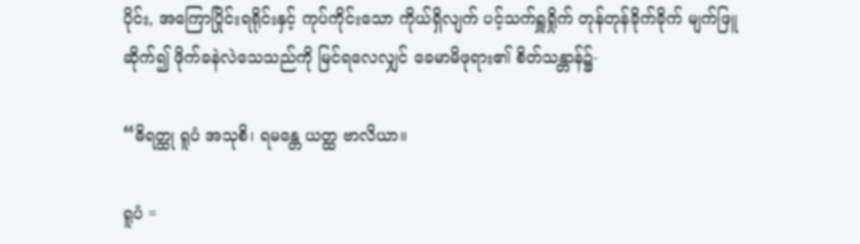ပိုင်း, အကြောပြိုင်းရရိုင်းနှင့် ကုပ်ကိုင်းသော ကိုယ်ရှိလျက် ပင့်သက်ရှူရှိုက် တုန်တုန်ခိုက်ခိုက် မျက်ဖြူဆိုက်၍ ဖိုက်ခနဲလဲသေသည်ကို မြင်ရလေလျှင် ခေမာမိဖုရား၏ စိတ်သန္တာန်၌-

“ဓိရတ္ထု ရူပံ အသုစိ၊ ရမန္တေ ယတ္ထ ဗာလိယာ။

ရူပံ =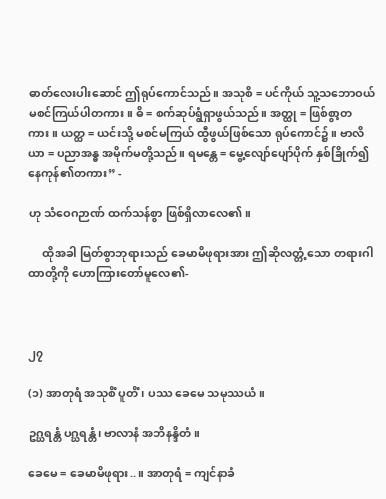ဓာတ်လေးပါးဆောင် ဤရုပ်ကောင်သည်။ အသုစိ = ပင်ကိုယ် သူ့သဘောဝယ် မစင်ကြယ်ပါတကား။ ဓိ = စက်ဆုပ်ရွံရှာဖွယ်သည်။ အတ္ထု = ဖြစ်စွာ့တကား။ ယတ္ထ = ယင်းသို့ မစင်မကြယ် ထွီဖွယ်ဖြစ်သော ရုပ်ကောင်၌။ ဗာလိယာ = ပညာအန္ဓ အမိုက်မတို့သည်။ ရမန္တေ = မွေ့လျော်ပျော်ပိုက် နှစ်ခြိုက်၍ နေကုန်၏တကား” -

ဟု သံဝေဂဉာဏ် ထက်သန်စွာ ဖြစ်ရှိလာလေ၏။

     ထိုအခါ မြတ်စွာဘုရားသည် ခေမာမိဖုရားအား ဤဆိုလတ္တံ့သော တရားဂါထာတို့ကို ဟောကြားတော်မူလေ၏-



၂၇

(၁) အာတုရံ အသုစိံ ပူတိံ၊ ပဿ ခေမေ သမုဿယံ။

ဥဂ္ဃရန္တံ ပဂ္ဃရန္တံ၊ ဗာလာနံ အဘိနန္ဒိတံ။

ခေမေ = ခေမာမိဖုရား..။ အာတုရံ = ကျင်နာခံ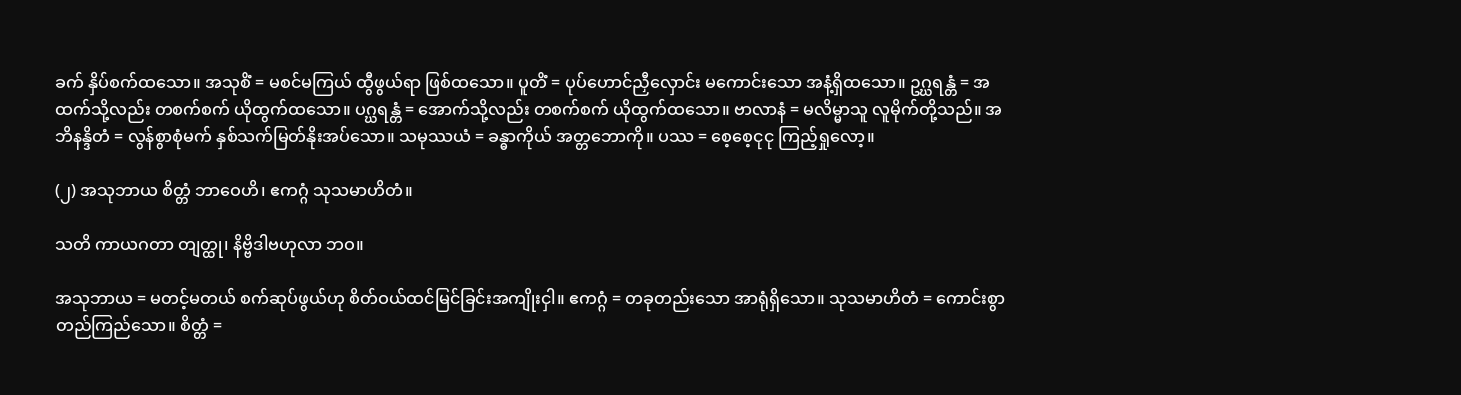ခက် နှိပ်စက်ထသော။ အသုစိံ = မစင်မကြယ် ထွီဖွယ်ရာ ဖြစ်ထသော။ ပူတိံ = ပုပ်ဟောင်ညှီလှောင်း မကောင်းသော အနံ့ရှိထသော။ ဥဂ္ဃရန္တံ = အထက်သို့လည်း တစက်စက် ယိုထွက်ထသော။ ပဂ္ဃရန္တံ = အောက်သို့လည်း တစက်စက် ယိုထွက်ထသော။ ဗာလာနံ = မလိမ္မာသူ လူမိုက်တို့သည်။ အဘိနန္ဒိတံ = လွန်စွာစုံမက် နှစ်သက်မြတ်နိုးအပ်သော။ သမုဿယံ = ခန္ဓာကိုယ် အတ္တဘောကို။ ပဿ = စေ့စေ့ငုငု ကြည့်ရှုလော့။

(၂) အသုဘာယ စိတ္တံ ဘာဝေဟိ၊ ဧကဂ္ဂံ သုသမာဟိတံ။

သတိ ကာယဂတာ တျတ္ထု၊ နိဗ္ဗိဒါဗဟုလာ ဘဝ။

အသုဘာယ = မတင့်မတယ် စက်ဆုပ်ဖွယ်ဟု စိတ်ဝယ်ထင်မြင်ခြင်းအကျိုးငှါ။ ဧကဂ္ဂံ = တခုတည်းသော အာရုံရှိသော။ သုသမာဟိတံ = ကောင်းစွာ တည်ကြည်သော။ စိတ္တံ =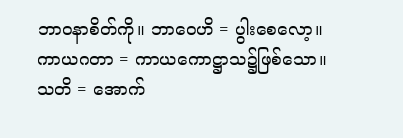ဘာဝနာစိတ်ကို။ ဘာဝေဟိ = ပွါးစေလော့။ ကာယဂတာ = ကာယကောဋ္ဌာသ၌ဖြစ်သော။ သတိ = အောက်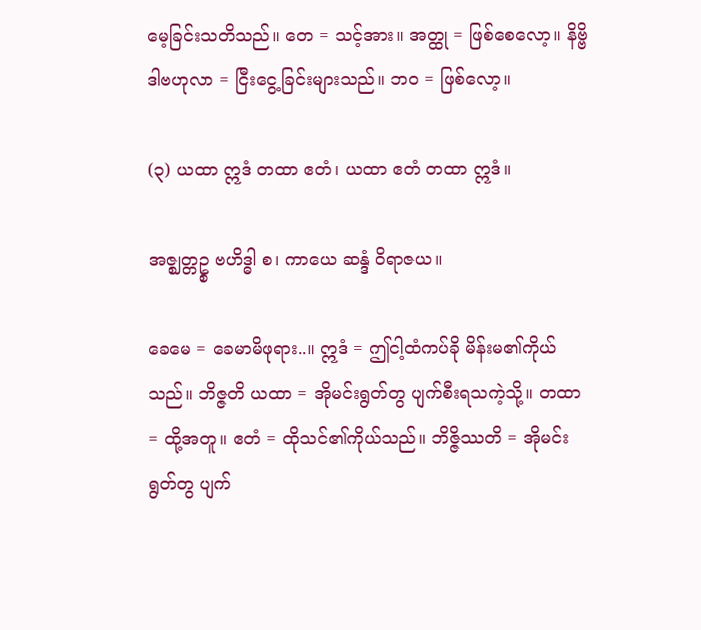မေ့ခြင်းသတိသည်။ တေ = သင့်အား။ အတ္ထု = ဖြစ်စေလော့။ နိဗ္ဗိဒါဗဟုလာ = ငြီးငွေ့ခြင်းများသည်။ ဘဝ = ဖြစ်လော့။

(၃) ယထာ ဣဒံ တထာ ဧတံ၊ ယထာ ဧတံ တထာ ဣဒံ။

အဇ္ဈတ္တဥ္စ ဗဟိဒ္ဓါ စ၊ ကာယေ ဆန္ဒံ ဝိရာဇယ။

ခေမေ = ခေမာမိဖုရား..။ ဣဒံ = ဤငါ့ထံကပ်ခို မိန်းမ၏ကိုယ်သည်။ ဘိဇ္ဇတိ ယထာ = အိုမင်းရွတ်တွ ပျက်စီးရသကဲ့သို့။ တထာ = ထို့အတူ။ ဧတံ = ထိုသင်၏ကိုယ်သည်။ ဘိဇ္ဇိဿတိ = အိုမင်းရွတ်တွ ပျက်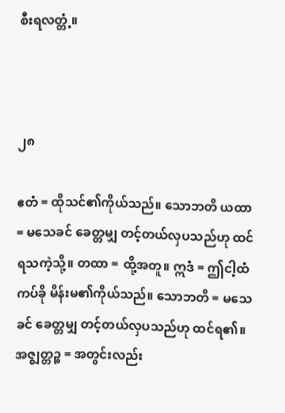စီးရလတ္တံ့။



၂၈

ဧတံ = ထိုသင်၏ကိုယ်သည်။ သောဘတိ ယထာ = မသေခင် ခေတ္တမျှ တင့်တယ်လှပသည်ဟု ထင်ရသကဲ့သို့။ တထာ = ထို့အတူ။ ဣဒံ = ဤငါ့ထံကပ်ခို မိန်းမ၏ကိုယ်သည်။ သောဘတိ = မသေခင် ခေတ္တမျှ တင့်တယ်လှပသည်ဟု ထင်ရ၏။ အဇ္ဈတ္တဉ္စ = အတွင်းလည်း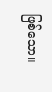ဖြစ်သော။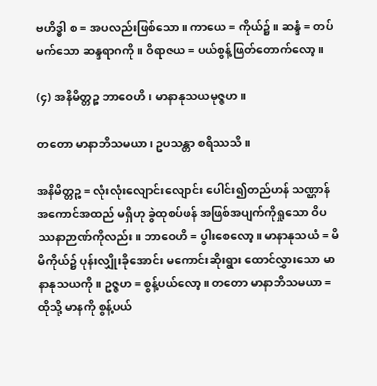ဗဟိဒ္ဓါ စ = အပလည်းဖြစ်သော။ ကာယေ = ကိုယ်၌။ ဆန္ဒံ = တပ်မက်သော ဆန္ဒရာဂကို။ ဝိရာဇယ = ပယ်စွန့်ဖြတ်တောက်လော့။

(၄) အနိမိတ္တဉ္စ ဘာဝေဟိ၊ မာနာနုသယမုဇ္ဇဟ။

တတော မာနာဘိသမယာ၊ ဥပသန္တာ စရိဿသိ။

အနိမိတ္တဉ္စ = လုံးလုံးလျောင်းလျောင်း ပေါင်း၍တည်ဟန် သဏ္ဌာန် အကောင်အထည် မရှိဟု ခွဲထုစပ်ဖန် အဖြစ်အပျက်ကိုရှုသော ဝိပဿနာဉာဏ်ကိုလည်း။ ဘာဝေဟိ = ပွါးစေလော့။ မာနာနုသယံ = မိမိကိုယ်၌ ပုန်းလျှိုးခိုအောင်း မကောင်းဆိုးရွား ထောင်လွှားသော မာနာနုသယကို။ ဥဇ္ဇဟ = စွန့်ပယ်လော့။ တတော မာနာဘိသမယာ = ထိုသို့ မာနကို စွန့်ပယ်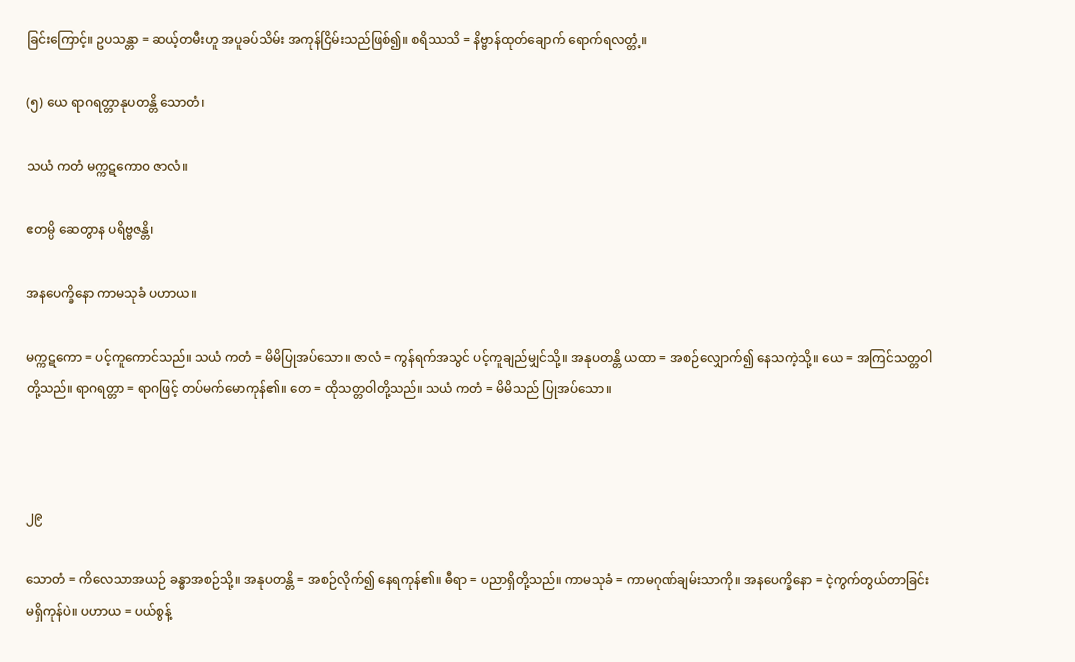ခြင်းကြောင့်။ ဥပသန္တာ = ဆယ့်တမီးဟူ အပူခပ်သိမ်း အကုန်ငြိမ်းသည်ဖြစ်၍။ စရိဿသိ = နိဗ္ဗာန်ထုတ်ချောက် ရောက်ရလတ္တံ့။

(၅) ယေ ရာဂရတ္တာနုပတန္တိ သောတံ၊

သယံ ကတံ မက္ကဋကော၀ ဇာလံ။

ဧတမ္ပိ ဆေတွာန ပရိဗ္ဗဇန္တိ၊

အနပေက္ခိနော ကာမသုခံ ပဟာယ။

မက္ကဋကော = ပင့်ကူကောင်သည်။ သယံ ကတံ = မိမိပြုအပ်သော။ ဇာလံ = ကွန်ရက်အသွင် ပင့်ကူချည်မျှင်သို့။ အနုပတန္တိ ယထာ = အစဉ်လျှောက်၍ နေသကဲ့သို့။ ယေ = အကြင်သတ္တဝါတို့သည်။ ရာဂရတ္တာ = ရာဂဖြင့် တပ်မက်မောကုန်၏။ တေ = ထိုသတ္တဝါတို့သည်။ သယံ ကတံ = မိမိသည် ပြုအပ်သော။



၂၉

သောတံ = ကိလေသာအယဉ် ခန္ဓာအစဉ်သို့။ အနုပတန္တိ = အစဉ်လိုက်၍ နေရကုန်၏။ ဓီရာ = ပညာရှိတို့သည်။ ကာမသုခံ = ကာမဂုဏ်ချမ်းသာကို။ အနပေက္ခိနော = ငဲ့ကွက်တွယ်တာခြင်း မရှိကုန်ပဲ။ ပဟာယ = ပယ်စွန့်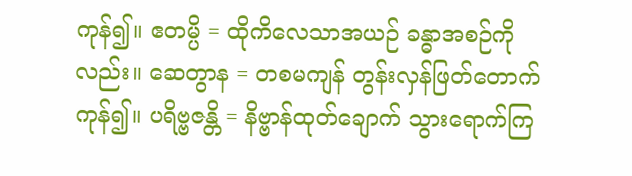ကုန်၍။ ဧတမ္ပိ = ထိုကိလေသာအယဉ် ခန္ဓာအစဉ်ကိုလည်း။ ဆေတွာန = တစမကျန် တွန်းလှန်ဖြတ်တောက်ကုန်၍။ ပရိဗ္ဗဇန္တိ = နိဗ္ဗာန်ထုတ်ချောက် သွားရောက်ကြ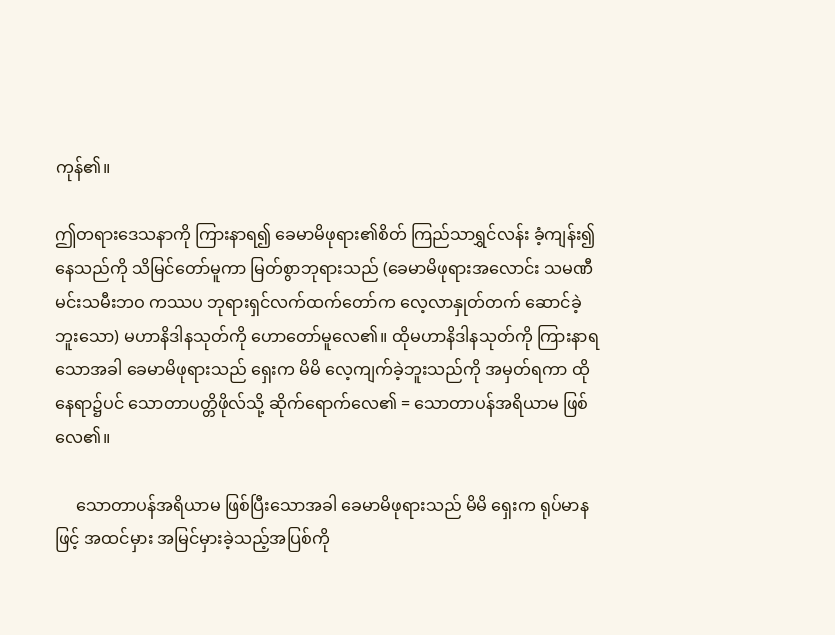ကုန်၏။

ဤတရားဒေသနာကို ကြားနာရ၍ ခေမာမိဖုရား၏စိတ် ကြည်သာရွှင်လန်း ခံ့ကျန်း၍နေသည်ကို သိမြင်တော်မူကာ မြတ်စွာဘုရားသည် (ခေမာမိဖုရားအလောင်း သမဏီမင်းသမီးဘဝ ကဿပ ဘုရားရှင်လက်ထက်တော်က လေ့လာနှုတ်တက် ဆောင်ခဲ့ဘူးသော) မဟာနိဒါနသုတ်ကို ဟောတော်မူလေ၏။ ထိုမဟာနိဒါနသုတ်ကို ကြားနာရသောအခါ ခေမာမိဖုရားသည် ရှေးက မိမိ လေ့ကျက်ခဲ့ဘူးသည်ကို အမှတ်ရကာ ထိုနေရာ၌ပင် သောတာပတ္တိဖိုလ်သို့ ဆိုက်ရောက်လေ၏ = သောတာပန်အရိယာမ ဖြစ်လေ၏။

     သောတာပန်အရိယာမ ဖြစ်ပြီးသောအခါ ခေမာမိဖုရားသည် မိမိ ရှေးက ရုပ်မာနဖြင့် အထင်မှား အမြင်မှားခဲ့သည့်အပြစ်ကို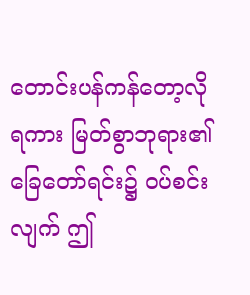တောင်းပန်ကန်တော့လိုရကား မြတ်စွာဘုရား၏ ခြေတော်ရင်း၌ ဝပ်စင်းလျက် ဤ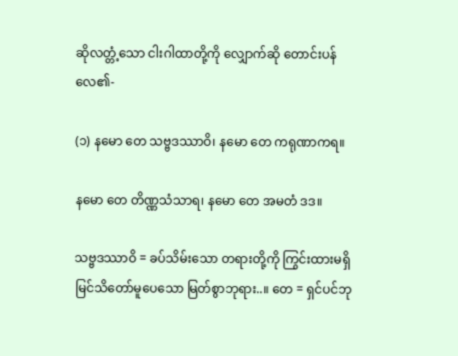ဆိုလတ္တံ့သော ငါးဂါထာတို့ကို လျှောက်ဆို တောင်းပန်လေ၏-

(၁) နမော တေ သဗ္ဗဒဿာဝိ၊ နမော တေ ကရုဏာကရ။

နမော တေ တိဏ္ဏသံသာရ၊ နမော တေ အမတံ ဒဒ။

သဗ္ဗဒဿာဝိ = ခပ်သိမ်းသော တရားတို့ကို ကြွင်းထားမရှိ မြင်သိတော်မူပေသော မြတ်စွာဘုရား..။ တေ = ရှင်ပင်ဘု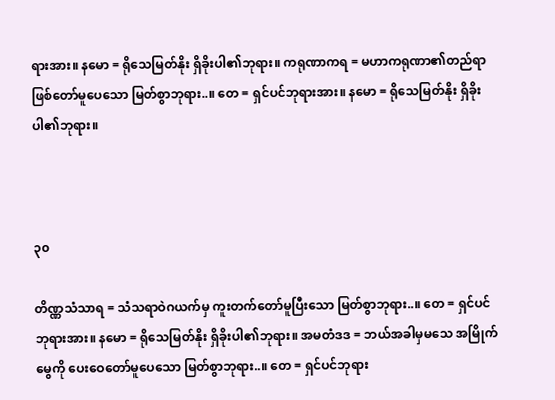ရားအား။ နမော = ရိုသေမြတ်နိုး ရှိခိုးပါ၏ဘုရား။ ကရုဏာကရ = မဟာကရုဏာ၏တည်ရာ ဖြစ်တော်မူပေသော မြတ်စွာဘုရား..။ တေ = ရှင်ပင်ဘုရားအား။ နမော = ရိုသေမြတ်နိုး ရှိခိုးပါ၏ဘုရား။



၃၀

တိဏ္ဏသံသာရ = သံသရာဝဲဂယက်မှ ကူးတက်တော်မူပြီးသော မြတ်စွာဘုရား..။ တေ = ရှင်ပင်ဘုရားအား။ နမော = ရိုသေမြတ်နိုး ရှိခိုးပါ၏ဘုရား။ အမတံဒဒ = ဘယ်အခါမှမသေ အမြိုက်မွေကို ပေးဝေတော်မူပေသော မြတ်စွာဘုရား..။ တေ = ရှင်ပင်ဘုရား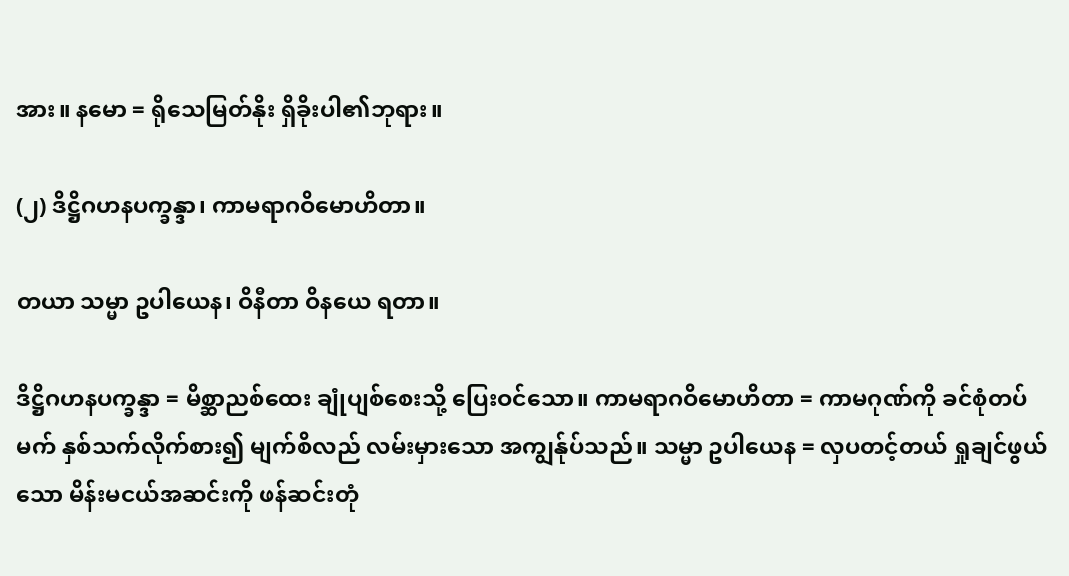အား။ နမော = ရိုသေမြတ်နိုး ရှိခိုးပါ၏ဘုရား။

(၂) ဒိဋ္ဌိဂဟနပက္ခန္ဒာ၊ ကာမရာဂဝိမောဟိတာ။

တယာ သမ္မာ ဥပါယေန၊ ဝိနီတာ ဝိနယေ ရတာ။

ဒိဋ္ဌိဂဟနပက္ခန္ဒာ = မိစ္ဆာညစ်ထေး ချုံပျစ်စေးသို့ ပြေးဝင်သော။ ကာမရာဂဝိမောဟိတာ = ကာမဂုဏ်ကို ခင်စုံတပ်မက် နှစ်သက်လိုက်စား၍ မျက်စိလည် လမ်းမှားသော အကျွန်ုပ်သည်။ သမ္မာ ဥပါယေန = လှပတင့်တယ် ရှုချင်ဖွယ်သော မိန်းမငယ်အဆင်းကို ဖန်ဆင်းတုံ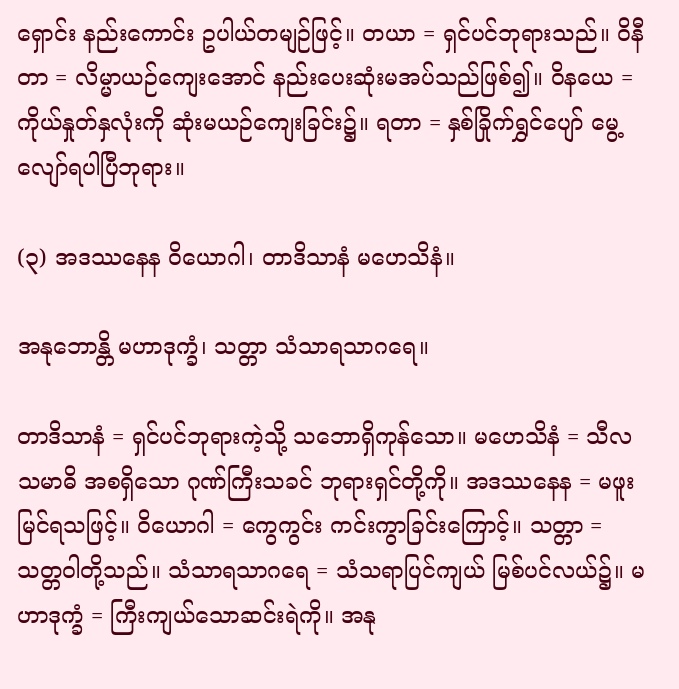ရှောင်း နည်းကောင်း ဥပါယ်တမျဉ်ဖြင့်။ တယာ = ရှင်ပင်ဘုရားသည်။ ဝိနီတာ = လိမ္မာယဉ်ကျေးအောင် နည်းပေးဆုံးမအပ်သည်ဖြစ်၍။ ဝိနယေ = ကိုယ်နှုတ်နှလုံးကို ဆုံးမယဉ်ကျေးခြင်း၌။ ရတာ = နှစ်ခြိုက်ရွှင်ပျော် မွေ့လျော်ရပါပြီဘုရား။

(၃) အဒဿနေန ဝိယောဂါ၊ တာဒိသာနံ မဟေသိနံ။

အနုဘောန္တိ မဟာဒုက္ခံ၊ သတ္တာ သံသာရသာဂရေ။

တာဒိသာနံ = ရှင်ပင်ဘုရားကဲ့သို့ သဘောရှိကုန်သော။ မဟေသိနံ = သီလ သမာဓိ အစရှိသော ဂုဏ်ကြီးသခင် ဘုရားရှင်တို့ကို။ အဒဿနေန = မဖူးမြင်ရသဖြင့်။ ဝိယောဂါ = ကွေကွင်း ကင်းကွာခြင်းကြောင့်။ သတ္တာ = သတ္တဝါတို့သည်။ သံသာရသာဂရေ = သံသရာပြင်ကျယ် မြစ်ပင်လယ်၌။ မဟာဒုက္ခံ = ကြီးကျယ်သောဆင်းရဲကို။ အနု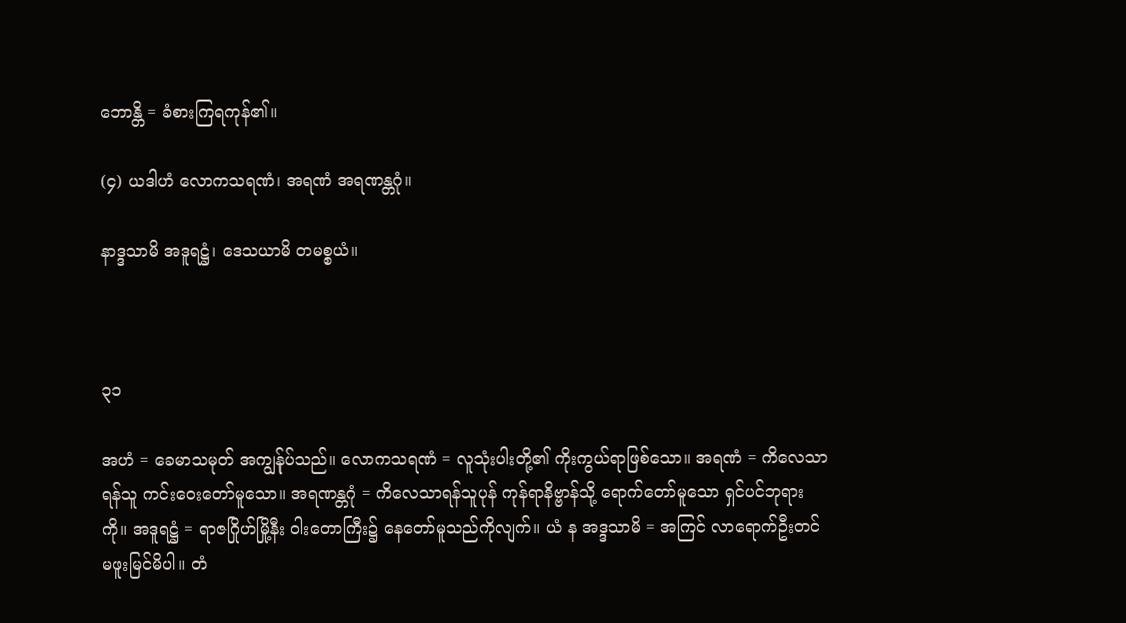ဘောန္တိ = ခံစားကြရကုန်၏။

(၄) ယဒါဟံ လောကသရဏံ၊ အရဏံ အရဏန္တဂုံ။

နာဒ္ဒသာမိ အဒူရဋ္ဌံ၊ ဒေသယာမိ တမစ္စယံ။



၃၁

အဟံ = ခေမာသမုတ် အကျွန်ုပ်သည်။ လောကသရဏံ = လူသုံးပါးတို့၏ ကိုးကွယ်ရာဖြစ်သော။ အရဏံ = ကိလေသာရန်သူ ကင်းဝေးတော်မူသော။ အရဏန္တဂုံ = ကိလေသာရန်သူပုန် ကုန်ရာနိဗ္ဗာန်သို့ ရောက်တော်မူသော ရှင်ပင်ဘုရားကို။ အဒူရဋ္ဌံ = ရာဇဂြိုဟ်မြို့နီး ဝါးတောကြီး၌ နေတော်မူသည်ကိုလျက်။ ယံ န အဒ္ဒသာမိ = အကြင် လာရောက်ဦးတင် မဖူးမြင်မိပါ။ တံ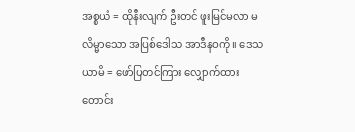အစ္စယံ = ထိုနီးလျက် ဦးတင် ဖူးမြင်မလာ မလိမ္မာသော အပြစ်ဒေါသ အာဒီနဝကို။ ဒေသယာမိ = ဖော်ပြတင်ကြား လျှောက်ထား တောင်း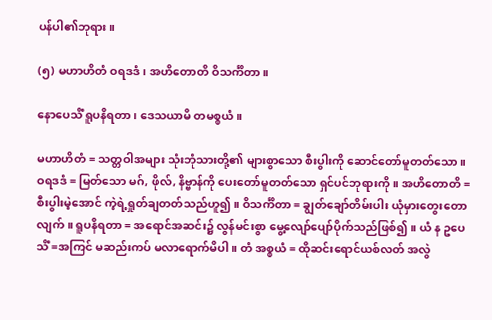ပန်ပါ၏ဘုရား။

(၅) မဟာဟိတံ ဝရဒဒံ၊ အဟိတောတိ ဝိသင်္ကိတာ။

နောပေသိံ ရူပနိရတာ၊ ဒေသယာမိ တမစ္စယံ။

မဟာဟိတံ = သတ္တဝါအများ သုံးဘုံသားတို့၏ များစွာသော စီးပွါးကို ဆောင်တော်မူတတ်သော။ ဝရဒဒံ = မြတ်သော မဂ်, ဖိုလ်, နိဗ္ဗာန်ကို ပေးတော်မူတတ်သော ရှင်ပင်ဘုရားကို။ အဟိတောတိ = စီးပွါးမဲ့အောင် ကဲ့ရဲ့ရှုတ်ချတတ်သည်ဟူ၍။ ဝိသင်္ကိတာ = ချွတ်ချော်တိမ်းပါး ယုံမှားတွေးတောလျက်။ ရူပနိရတာ = အရောင်အဆင်း၌ လွန်မင်းစွာ မွေ့လျော်ပျော်ပိုက်သည်ဖြစ်၍။ ယံ န ဥပေသိံ =အကြင် မဆည်းကပ် မလာရောက်မိပါ။ တံ အစ္စယံ = ထိုဆင်းရောင်ယစ်လတ် အလွဲ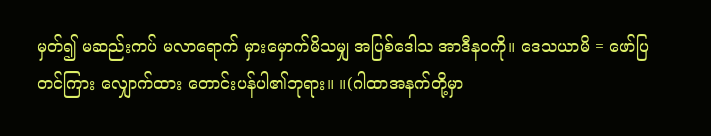မှတ်၍ မဆည်းကပ် မလာရောက် မှားမှောက်မိသမျှ အပြစ်ဒေါသ အာဒီနဝကို။ ဒေသယာမိ = ဖော်ပြတင်ကြား လျှောက်ထား တောင်းပန်ပါ၏ဘုရား။ ။(ဂါထာအနက်တို့မှာ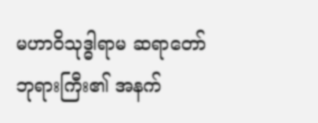မဟာဝိသုဒ္ဓါရာမ ဆရာတော်ဘုရားကြီး၏ အနက်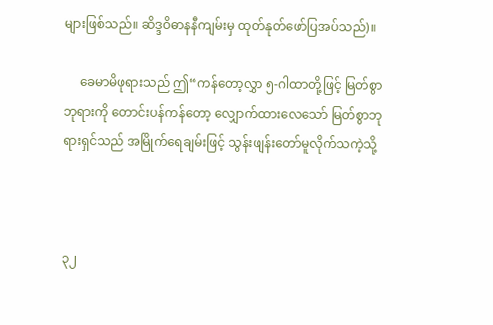များဖြစ်သည်။ ဆိဒ္ဒဝိဓာနနီကျမ်းမှ ထုတ်နုတ်ဖော်ပြအပ်သည်)။

     ခေမာမိဖုရားသည် ဤ“ကန်တော့လွှာ ၅-ဂါထာတို့ဖြင့် မြတ်စွာဘုရားကို တောင်းပန်ကန်တော့ လျှောက်ထားလေသော် မြတ်စွာဘုရားရှင်သည် အမြိုက်ရေချမ်းဖြင့် သွန်းဖျန်းတော်မူလိုက်သကဲ့သို့



၃၂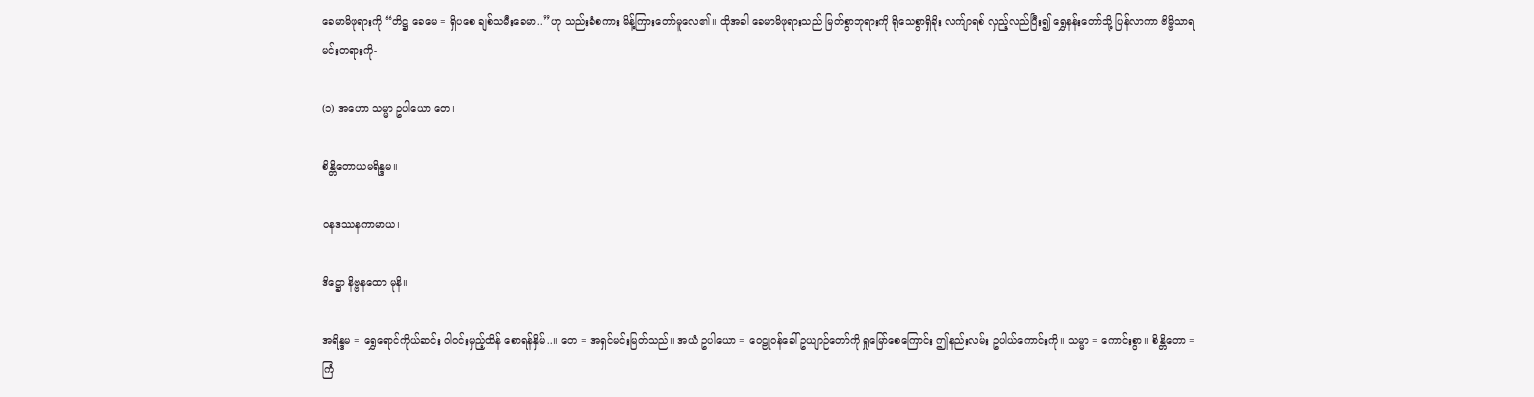ခေမာမိဖုရားကို “တိဋ္ဌ ခေမေ = ရှိပစေ ချစ်သမီးခေမာ..”ဟု သည်းခံစကား မိန့်ကြားတော်မူလေ၏။ ထိုအခါ ခေမာမိဖုရားသည် မြတ်စွာဘုရားကို ရိုသေစွာရှိခိုး လက်ျာရစ် လှည့်လည်ပြီး၍ ရွှေနန်းတော်သို့ ပြန်လာကာ ဗိမ္ဗိသာရမင်းတရားကို-

(၁) အဟော သမ္မာ ဥပါယော တေ၊

စိန္တိတောယမရိန္ဒမ။

ဝနဒဿနကာမာယ၊

ဒိဋ္ဌော နိဗ္ဗနထော မုနိ။

အရိန္ဒမ = ရွှေရောင်ကိုယ်ဆင်း ဝါဝင်းမှည့်ထိန် စောရန်နှိမ်..။ တေ = အရှင်မင်းမြတ်သည်။ အယံ ဥပါယော = ဝေဠုဝန်ခေါ် ဥယျာဉ်တော်ကို ရှုမြော်စေကြောင်း ဤနည်းလမ်း ဥပါယ်ကောင်းကို။ သမ္မာ = ကောင်းစွာ။ စိန္တိတော = ကြံ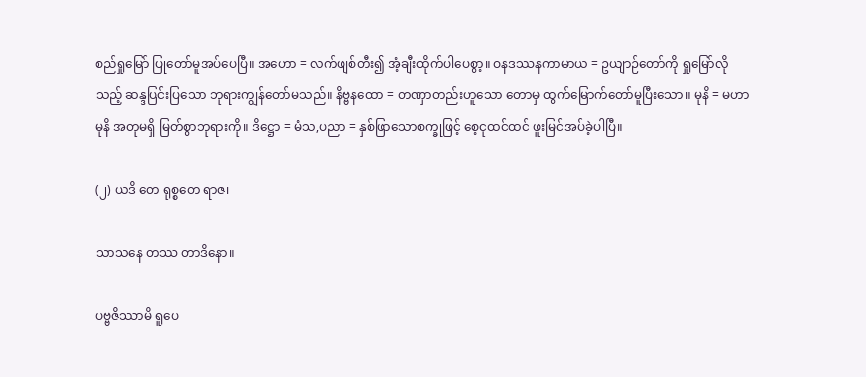စည်ရှုမြော် ပြုတော်မူအပ်ပေပြီ။ အဟော = လက်ဖျစ်တီး၍ အံ့ချီးထိုက်ပါပေစွာ့။ ဝနဒဿနကာမာယ = ဥယျာဉ်တော်ကို ရှုမြော်လိုသည့် ဆန္ဒပြင်းပြသော ဘုရားကျွန်တော်မသည်။ နိဗ္ဗနထော = တဏှာတည်းဟူသော တောမှ ထွက်မြောက်တော်မူပြီးသော။ မုနိ = မဟာမုနိ အတုမရှိ မြတ်စွာဘုရားကို။ ဒိဋ္ဌော = မံသ,ပညာ = နှစ်ဖြာသောစက္ခုဖြင့် စေ့ငုထင်ထင် ဖူးမြင်အပ်ခဲ့ပါပြီ။

(၂) ယဒိ တေ ရုစ္စတေ ရာဇ၊

သာသနေ တဿ တာဒိနော။

ပဗ္ဗဇိဿာမိ ရူပေ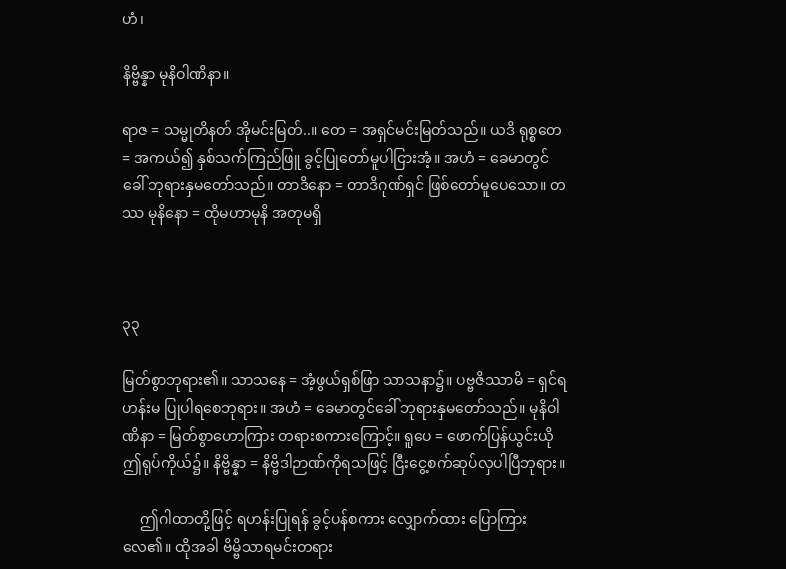ဟံ၊

နိဗ္ဗိန္နာ မုနိဝါဏိနာ။

ရာဇ = သမ္မုတိနတ် အိုမင်းမြတ်..။ တေ = အရှင်မင်းမြတ်သည်။ ယဒိ ရုစ္စတေ = အကယ်၍ နှစ်သက်ကြည်ဖြူ ခွင့်ပြုတော်မူပါငြားအံ့။ အဟံ = ခေမာတွင်ခေါ် ဘုရားနှမတော်သည်။ တာဒိနော = တာဒိဂုဏ်ရှင် ဖြစ်တော်မူပေသော။ တဿ မုနိနော = ထိုမဟာမုနိ အတုမရှိ



၃၃

မြတ်စွာဘုရား၏။ သာသနေ = အံ့ဖွယ်ရှစ်ဖြာ သာသနာ၌။ ပဗ္ဗဇိဿာမိ = ရှင်ရဟန်းမ ပြုပါရစေဘုရား။ အဟံ = ခေမာတွင်ခေါ် ဘုရားနှမတော်သည်။ မုနိဝါဏိနာ = မြတ်စွာဟောကြား တရားစကားကြောင့်။ ရူပေ = ဖောက်ပြန်ယွင်းယို ဤရုပ်ကိုယ်၌။ နိဗ္ဗိန္နာ = နိဗ္ဗိဒါဉာဏ်ကိုရသဖြင့် ငြီးငွေ့စက်ဆုပ်လှပါပြီဘုရား။

     ဤဂါထာတို့ဖြင့် ရဟန်းပြုရန် ခွင့်ပန်စကား လျှောက်ထား ပြောကြားလေ၏။ ထိုအခါ ဗိမ္ဗိသာရမင်းတရား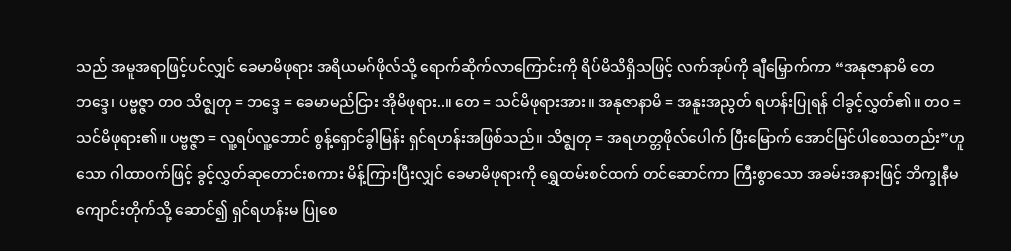သည် အမူအရာဖြင့်ပင်လျှင် ခေမာမိဖုရား အရိယမဂ်ဖိုလ်သို့ ရောက်ဆိုက်လာကြောင်းကို ရိပ်မိသိရှိသဖြင့် လက်အုပ်ကို ချီမြှောက်ကာ “အနုဇာနာမိ တေ ဘဒ္ဒေ၊ ပဗ္ဗဇ္ဇာ တဝ သိဇ္ဈတု = ဘဒ္ဒေ = ခေမာမည်ငြား အိုမိဖုရား..။ တေ = သင်မိဖုရားအား။ အနုဇာနာမိ = အနူးအညွတ် ရဟန်းပြုရန် ငါခွင့်လွှတ်၏။ တဝ = သင်မိဖုရား၏။ ပဗ္ဗဇ္ဇာ = လူ့ရပ်လူ့ဘောင် စွန့်ရှောင်ခွါမြန်း ရှင်ရဟန်းအဖြစ်သည်။ သိဇ္ဈတု = အရဟတ္တဖိုလ်ပေါက် ပြီးမြောက် အောင်မြင်ပါစေသတည်း”ဟူသော ဂါထာဝက်ဖြင့် ခွင့်လွှတ်ဆုတောင်းစကား မိန့်ကြားပြီးလျှင် ခေမာမိဖုရားကို ရွှေထမ်းစင်ထက် တင်ဆောင်ကာ ကြီးစွာသော အခမ်းအနားဖြင့် ဘိက္ခုနီမကျောင်းတိုက်သို့ ဆောင်၍ ရှင်ရဟန်းမ ပြုစေ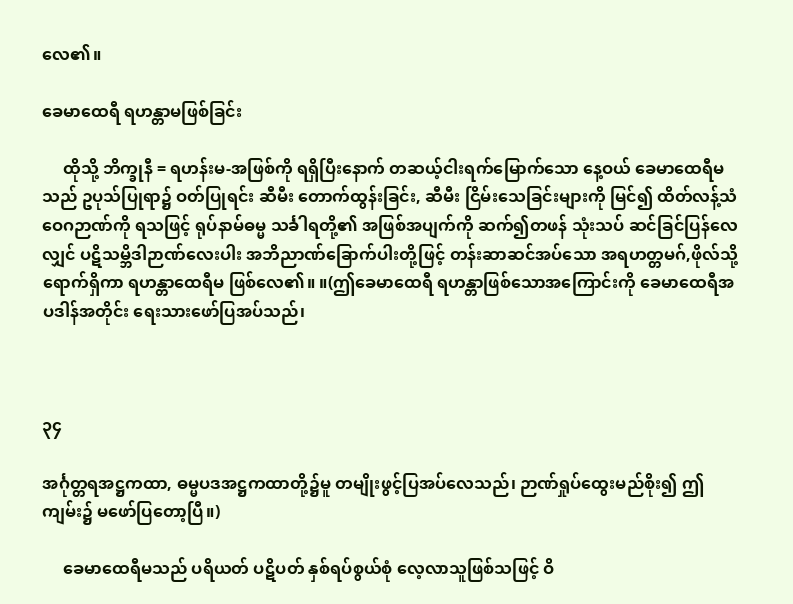လေ၏။

ခေမာထေရီ ရဟန္တာမဖြစ်ခြင်း

     ထိုသို့ ဘိက္ခုနီ = ရဟန်းမ-အဖြစ်ကို ရရှိပြီးနောက် တဆယ့်ငါးရက်မြောက်သော နေ့ဝယ် ခေမာထေရီမသည် ဥပုသ်ပြုရာ၌ ဝတ်ပြုရင်း ဆီမီး တောက်ထွန်းခြင်း, ဆီမီး ငြိမ်းသေခြင်းများကို မြင်၍ ထိတ်လန့်သံဝေဂဉာဏ်ကို ရသဖြင့် ရုပ်နာမ်ဓမ္မ သင်္ခါရတို့၏ အဖြစ်အပျက်ကို ဆက်၍တဖန် သုံးသပ် ဆင်ခြင်ပြန်လေလျှင် ပဋိသမ္ဘိဒါဉာဏ်လေးပါး အဘိညာဏ်ခြောက်ပါးတို့ဖြင့် တန်းဆာဆင်အပ်သော အရဟတ္တမဂ်,ဖိုလ်သို့ ရောက်ရှိကာ ရဟန္တာထေရီမ ဖြစ်လေ၏။ ။(ဤခေမာထေရီ ရဟန္တာဖြစ်သောအကြောင်းကို ခေမာထေရီအပဒါန်အတိုင်း ရေးသားဖော်ပြအပ်သည်၊



၃၄

အင်္ဂုတ္တရအဋ္ဌကထာ, ဓမ္မပဒအဋ္ဌကထာတို့၌မူ တမျိုးဖွင့်ပြအပ်လေသည်၊ ဉာဏ်ရှုပ်ထွေးမည်စိုး၍ ဤကျမ်း၌ မဖော်ပြတော့ပြီ။)

     ခေမာထေရီမသည် ပရိယတ် ပဋိပတ် နှစ်ရပ်စွယ်စုံ လေ့လာသူဖြစ်သဖြင့် ဝိ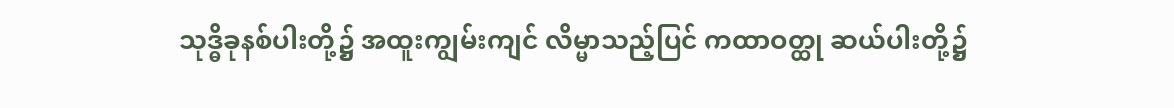သုဒ္ဓိခုနစ်ပါးတို့၌ အထူးကျွမ်းကျင် လိမ္မာသည့်ပြင် ကထာဝတ္ထု ဆယ်ပါးတို့၌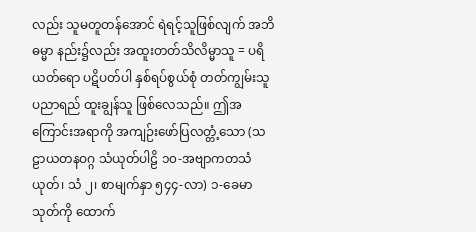လည်း သူမတူတန်အောင် ရဲရင့်သူဖြစ်လျက် အဘိဓမ္မာ နည်း၌လည်း အထူးတတ်သိလိမ္မာသူ = ပရိယတ်ရော ပဋိပတ်ပါ နှစ်ရပ်စွယ်စုံ တတ်ကျွမ်းသူ ပညာရည် ထူးချွန်သူ ဖြစ်လေသည်။ ဤအကြောင်းအရာကို အကျဉ်းဖော်ပြလတ္တံ့သော (သဠာယတနဝဂ္ဂ သံယုတ်ပါဠိ ၁၀-အဗျာကတသံယုတ်၊ သံ ၂၊ စာမျက်နှာ ၅၄၄-လာ) ၁-ခေမာသုတ်ကို ထောက်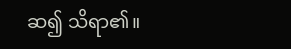ဆ၍ သိရာ၏။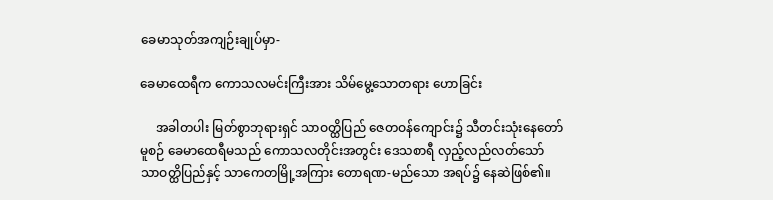ခေမာသုတ်အကျဉ်းချုပ်မှာ-

ခေမာထေရီက ကောသလမင်းကြီးအား သိမ်မွေ့သောတရား ဟောခြင်း

     အခါတပါး မြတ်စွာဘုရားရှင် သာဝတ္ထိပြည် ဇေတဝန်ကျောင်း၌ သီတင်းသုံးနေတော်မူစဉ် ခေမာထေရီမသည် ကောသလတိုင်းအတွင်း ဒေသစာရီ လှည့်လည်လတ်သော် သာဝတ္ထိပြည်နှင့် သာကေတမြို့အကြား တောရဏ-မည်သော အရပ်၌ နေဆဲဖြစ်၏။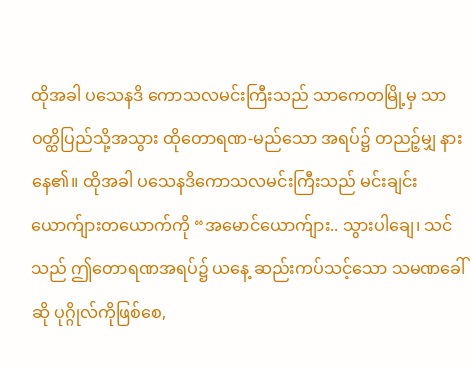ထိုအခါ ပသေနဒိ ကောသလမင်းကြီးသည် သာကေတမြို့မှ သာဝတ္ထိပြည်သို့အသွား ထိုတောရဏ-မည်သော အရပ်၌ တညဉ့်မျှ နားနေ၏။ ထိုအခါ ပသေနဒိကောသလမင်းကြီးသည် မင်းချင်းယောက်ျားတယောက်ကို “အမောင်ယောက်ျား.. သွားပါချေ၊ သင်သည် ဤတောရဏအရပ်၌ ယနေ့ ဆည်းကပ်သင့်သော သမဏခေါ်ဆို ပုဂ္ဂိုလ်ကိုဖြစ်စေ,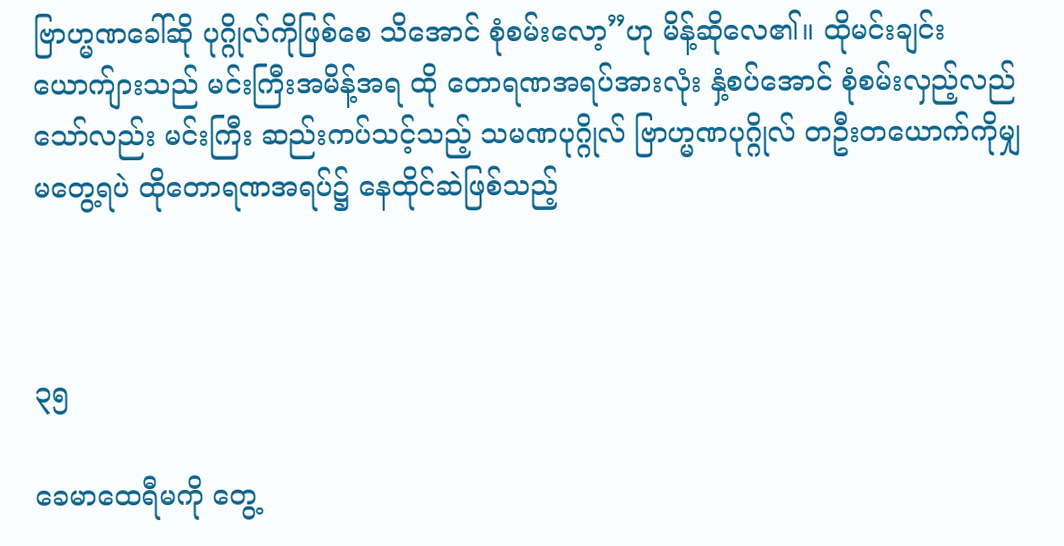ဗြာဟ္မဏခေါ်ဆို ပုဂ္ဂိုလ်ကိုဖြစ်စေ သိအောင် စုံစမ်းလော့”ဟု မိန့်ဆိုလေ၏။ ထိုမင်းချင်းယောက်ျားသည် မင်းကြီးအမိန့်အရ ထို တောရဏအရပ်အားလုံး နှံ့စပ်အောင် စုံစမ်းလှည့်လည်သော်လည်း မင်းကြီး ဆည်းကပ်သင့်သည့် သမဏပုဂ္ဂိုလ် ဗြာဟ္မဏပုဂ္ဂိုလ် တဦးတယောက်ကိုမျှ မတွေ့ရပဲ ထိုတောရဏအရပ်၌ နေထိုင်ဆဲဖြစ်သည့်



၃၅

ခေမာထေရီမကို တွေ့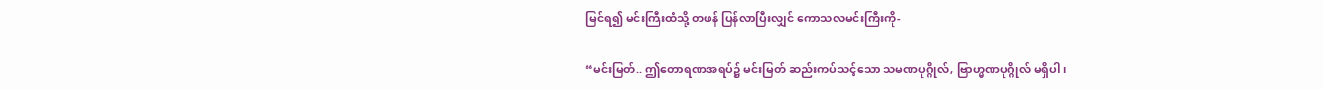မြင်ရ၍ မင်းကြီးထံသို့ တဖန် ပြန်လာပြီးလျှင် ကောသလမင်းကြီးကို-

“မင်းမြတ်.. ဤတောရဏအရပ်၌ မင်းမြတ် ဆည်းကပ်သင့်သော သမဏပုဂ္ဂိုလ်, ဗြာဟ္မဏပုဂ္ဂိုလ် မရှိပါ၊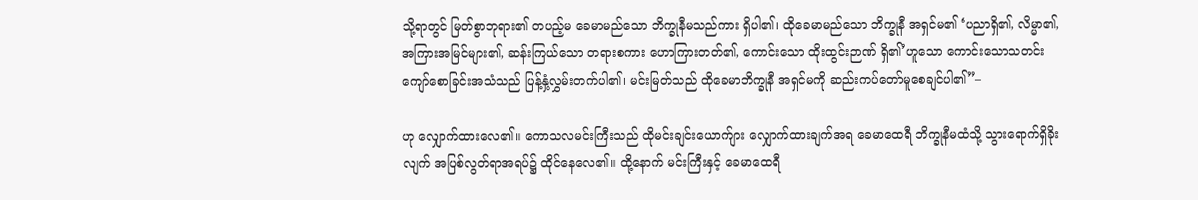သို့ရာတွင် မြတ်စွာဘုရား၏ တပည့်မ ခေမာမည်သော ဘိက္ခုနီမသည်ကား ရှိပါ၏၊ ထိုခေမာမည်သော ဘိက္ခုနီ အရှင်မ၏ ‘ပညာရှိ၏, လိမ္မာ၏, အကြားအမြင်များ၏, ဆန်းကြယ်သော တရားစကား ဟောကြားတတ်၏, ကောင်းသော ထိုးထွင်းဉာဏ် ရှိ၏’ဟူသော ကောင်းသောသတင်း ကျော်စောခြင်းအသံသည် ပြန့်နှံ့လွှမ်းတက်ပါ၏၊ မင်းမြတ်သည် ထိုခေမာဘိက္ခုနီ အရှင်မကို ဆည်းကပ်တော်မူစေချင်ပါ၏”–

ဟု လျှောက်ထားလေ၏။ ကောသလမင်းကြီးသည် ထိုမင်းချင်းယောက်ျား လျှောက်ထားချက်အရ ခေမာထေရီ ဘိက္ခုနီမထံသို့ သွားရောက်ရှိခိုးလျက် အပြစ်လွတ်ရာအရပ်၌ ထိုင်နေလေ၏။ ထို့နောက် မင်းကြီးနှင့် ခေမာထေရီ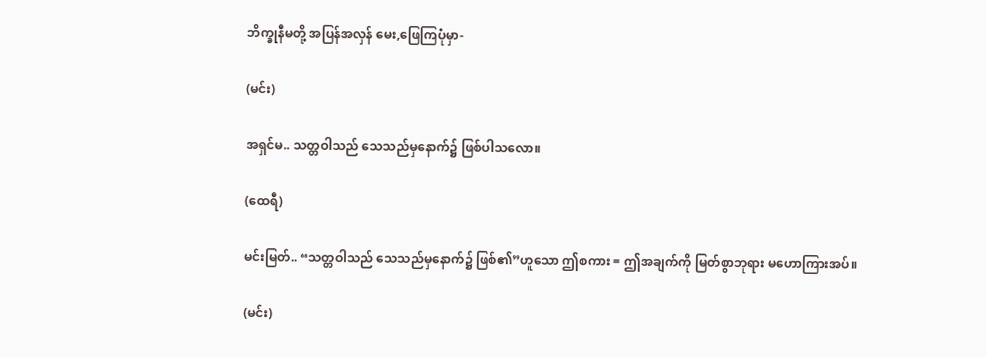ဘိက္ခုနီမတို့ အပြန်အလှန် မေး,ဖြေကြပုံမှာ-

(မင်း)

အရှင်မ.. သတ္တဝါသည် သေသည်မှနောက်၌ ဖြစ်ပါသလော။

(ထေရီ)

မင်းမြတ်.. “သတ္တဝါသည် သေသည်မှနောက်၌ ဖြစ်၏”ဟူသော ဤစကား = ဤအချက်ကို မြတ်စွာဘုရား မဟောကြားအပ်။

(မင်း)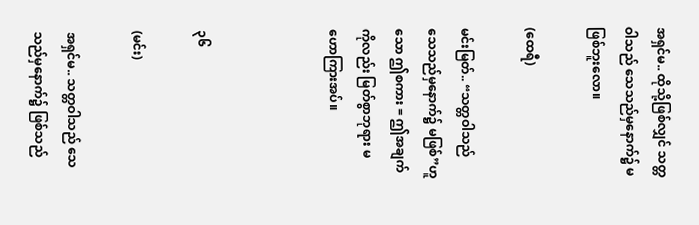အရှင်မ.. ထိုသို့ဖြစ်လျှင် သတ္တဝါသည် သေသည်မှနောက်၌ မဖြစ်ဘူးလော။

(ထေရီ)

မင်းမြတ်.. “သတ္တဝါသည် သေသည်မှနောက်၌ မဖြစ်”ဟူသော ဤစကား = ဤအချက်ကိုလည်း မြတ်စွာဘုရား မဟောကြားအပ်။



၃၆

(မင်း)

အရှင်မ.. သတ္တဝါသည် သေသည်မှနောက်၌ ဖြစ်သည်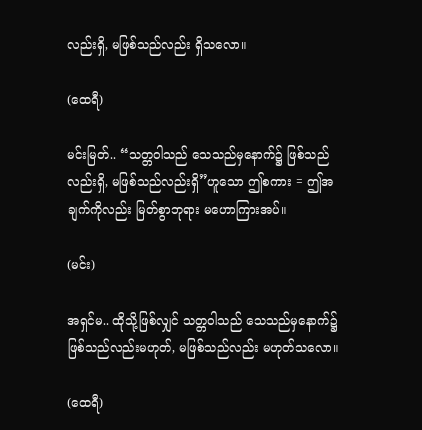လည်းရှိ, မဖြစ်သည်လည်း ရှိသလော။

(ထေရီ)

မင်းမြတ်.. “သတ္တဝါသည် သေသည်မှနောက်၌ ဖြစ်သည်လည်းရှိ, မဖြစ်သည်လည်းရှိ”ဟူသော ဤစကား = ဤအချက်ကိုလည်း မြတ်စွာဘုရား မဟောကြားအပ်။

(မင်း)

အရှင်မ.. ထိုသို့ဖြစ်လျှင် သတ္တဝါသည် သေသည်မှနောက်၌ ဖြစ်သည်လည်းမဟုတ်, မဖြစ်သည်လည်း မဟုတ်သလော။

(ထေရီ)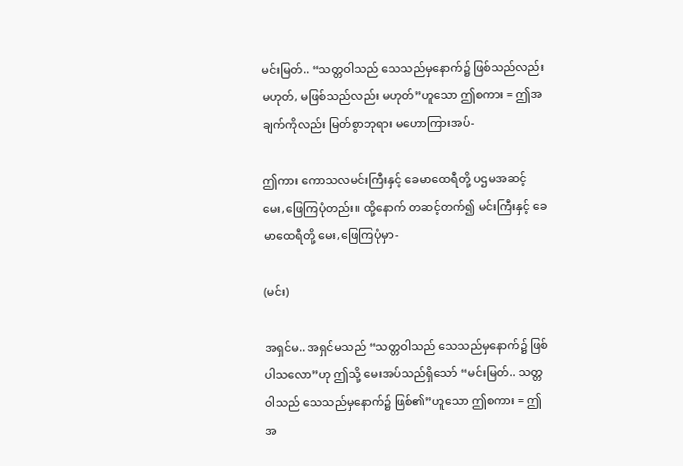မင်းမြတ်.. “သတ္တဝါသည် သေသည်မှနောက်၌ ဖြစ်သည်လည်း မဟုတ်, မဖြစ်သည်လည်း မဟုတ်”ဟူသော ဤစကား = ဤအချက်ကိုလည်း မြတ်စွာဘုရား မဟောကြားအပ်-

ဤကား ကောသလမင်းကြီးနှင့် ခေမာထေရီတို့ ပဌမအဆင့် မေး,ဖြေကြပုံတည်း။ ထို့နောက် တဆင့်တက်၍ မင်းကြီးနှင့် ခေမာထေရီတို့ မေး,ဖြေကြပုံမှာ-

(မင်း)

အရှင်မ.. အရှင်မသည် “သတ္တဝါသည် သေသည်မှနောက်၌ ဖြစ်ပါသလော”ဟု ဤသို့ မေးအပ်သည်ရှိသော် “မင်းမြတ်.. သတ္တဝါသည် သေသည်မှနောက်၌ ဖြစ်၏”ဟူသော ဤစကား = ဤအ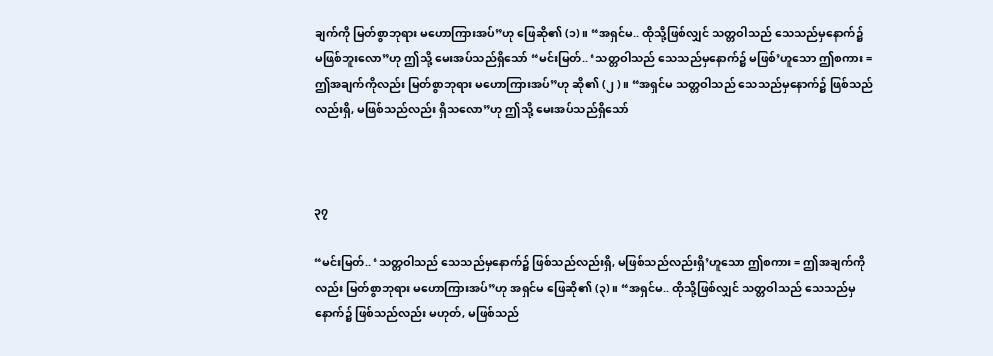ချက်ကို မြတ်စွာဘုရား မဟောကြားအပ်”ဟု ဖြေဆို၏ (၁)။ “အရှင်မ.. ထိုသို့ဖြစ်လျှင် သတ္တဝါသည် သေသည်မှနောက်၌ မဖြစ်ဘူးလော”ဟု ဤသို့ မေးအပ်သည်ရှိသော် “မင်းမြတ်.. ‘သတ္တဝါသည် သေသည်မှနောက်၌ မဖြစ်’ဟူသော ဤစကား = ဤအချက်ကိုလည်း မြတ်စွာဘုရား မဟောကြားအပ်”ဟု ဆို၏ (၂ )။ “အရှင်မ သတ္တဝါသည် သေသည်မှနောက်၌ ဖြစ်သည်လည်းရှိ, မဖြစ်သည်လည်း ရှိသလော”ဟု ဤသို့ မေးအပ်သည်ရှိသော်



၃၇

“မင်းမြတ်.. ‘သတ္တဝါသည် သေသည်မှနောက်၌ ဖြစ်သည်လည်းရှိ, မဖြစ်သည်လည်းရှိ’ဟူသော ဤစကား = ဤအချက်ကိုလည်း မြတ်စွာဘုရား မဟောကြားအပ်”ဟု အရှင်မ ဖြေဆို၏ (၃)။ “အရှင်မ.. ထိုသို့ဖြစ်လျှင် သတ္တဝါသည် သေသည်မှနောက်၌ ဖြစ်သည်လည်း မဟုတ်, မဖြစ်သည်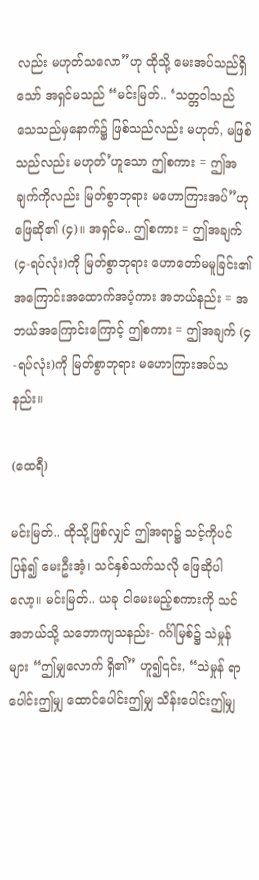လည်း မဟုတ်သလော”ဟု ထိုသို့ မေးအပ်သည်ရှိသော် အရှင်မသည် “မင်းမြတ်.. ‘သတ္တဝါသည် သေသည်မှနောက်၌ ဖြစ်သည်လည်း မဟုတ်, မဖြစ်သည်လည်း မဟုတ်’ဟူသော ဤစကား = ဤအချက်ကိုလည်း မြတ်စွာဘုရား မဟောကြားအပ်”ဟု ဖြေဆို၏ (၄)။ အရှင်မ.. ဤစကား = ဤအချက် (၄-ရပ်လုံး)ကို မြတ်စွာဘုရား ဟောတော်မမူခြင်း၏ အကြောင်းအထောက်အပံ့ကား အဘယ်နည်း = အဘယ်အကြောင်းကြောင့် ဤစကား = ဤအချက် (၄-ရပ်လုံး)ကို မြတ်စွာဘုရား မဟောကြားအပ်သနည်း။

(ထေရီ)

မင်းမြတ်.. ထိုသို့ဖြစ်လျှင် ဤအရာ၌ သင့်ကိုပင် ပြန်၍ မေးဦးအံ့၊ သင်နှစ်သက်သလို ဖြေဆိုပါလော့။ မင်းမြတ်.. ယခု ငါမေးမည့်စကားကို သင် အဘယ်သို့ သဘောကျသနည်း- ဂင်္ဂါမြစ်၌ သဲမှုန်များ “ဤမျှလောက် ရှိ၏” ဟူ၍၎င်း, “သဲမှုန် ရာပေါင်းဤမျှ ထောင်ပေါင်းဤမျှ သိန်းပေါင်းဤမျှ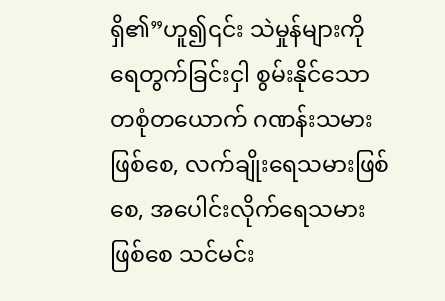ရှိ၏”ဟူ၍၎င်း သဲမှုန်များကို ရေတွက်ခြင်းငှါ စွမ်းနိုင်သော တစုံတယောက် ဂဏန်းသမားဖြစ်စေ, လက်ချိုးရေသမားဖြစ်စေ, အပေါင်းလိုက်ရေသမားဖြစ်စေ သင်မင်း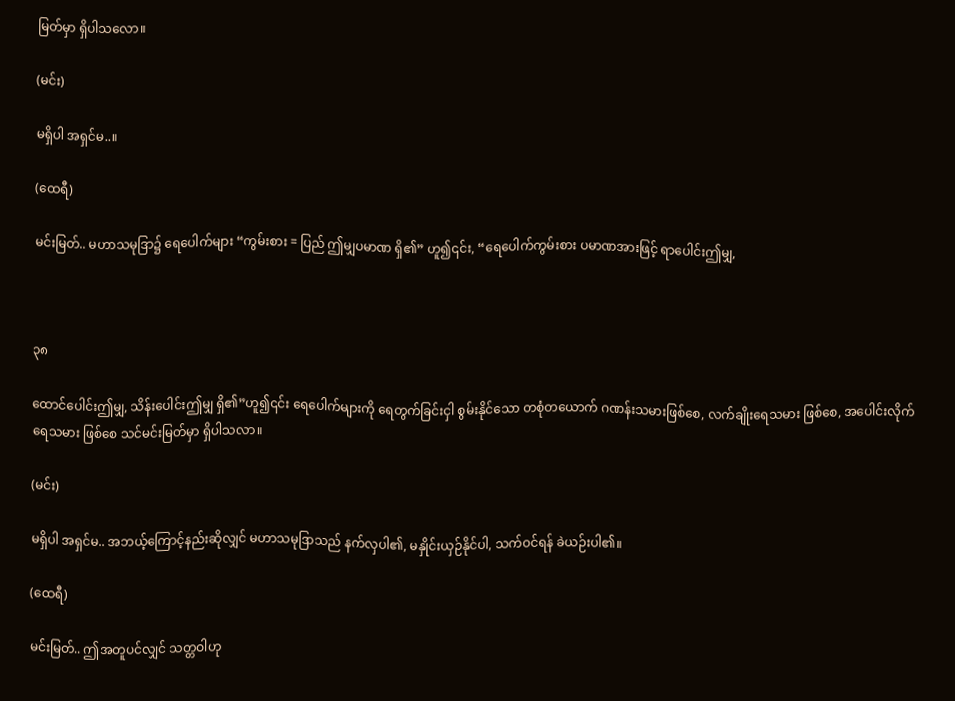မြတ်မှာ ရှိပါသလော။

(မင်း)

မရှိပါ အရှင်မ..။

(ထေရီ)

မင်းမြတ်.. မဟာသမုဒြာ၌ ရေပေါက်များ “ကွမ်းစား = ပြည် ဤမျှပမာဏ ရှိ၏” ဟူ၍၎င်း, “ရေပေါက်ကွမ်းစား ပမာဏအားဖြင့် ရာပေါင်းဤမျှ,



၃၈

ထောင်ပေါင်းဤမျှ, သိန်းပေါင်းဤမျှ ရှိ၏”ဟူ၍၎င်း ရေပေါက်များကို ရေတွက်ခြင်းငှါ စွမ်းနိုင်သော တစုံတယောက် ဂဏန်းသမားဖြစ်စေ, လက်ချိုးရေသမား ဖြစ်စေ, အပေါင်းလိုက်ရေသမား ဖြစ်စေ သင်မင်းမြတ်မှာ ရှိပါသလာ။

(မင်း)

မရှိပါ အရှင်မ.. အဘယ့်ကြောင့်နည်းဆိုလျှင် မဟာသမုဒြာသည် နက်လှပါ၏, မနှိုင်းယှဉ်နိုင်ပါ, သက်ဝင်ရန် ခဲယဉ်းပါ၏။

(ထေရီ)

မင်းမြတ်.. ဤအတူပင်လျှင် သတ္တဝါဟု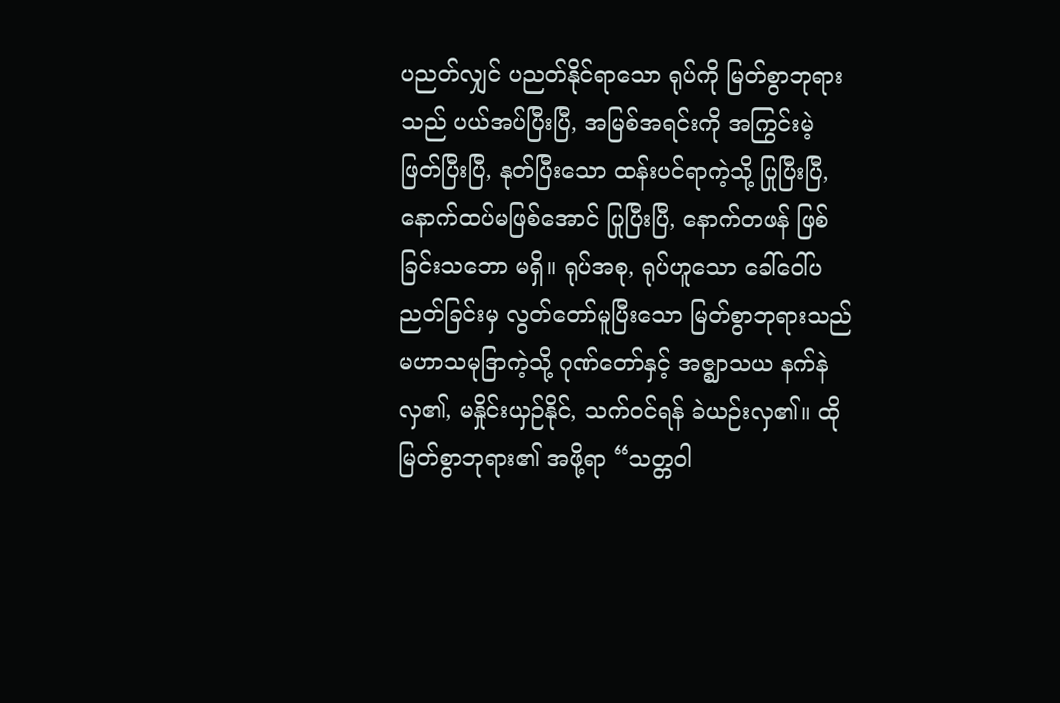ပညတ်လျှင် ပညတ်နိုင်ရာသော ရုပ်ကို မြတ်စွာဘုရားသည် ပယ်အပ်ပြီးပြီ, အမြစ်အရင်းကို အကြွင်းမဲ့ ဖြတ်ပြီးပြီ, နုတ်ပြီးသော ထန်းပင်ရာကဲ့သို့ ပြုပြီးပြီ, နောက်ထပ်မဖြစ်အောင် ပြုပြီးပြီ, နောက်တဖန် ဖြစ်ခြင်းသဘော မရှိ။ ရုပ်အစု, ရုပ်ဟူသော ခေါ်ဝေါ်ပညတ်ခြင်းမှ လွတ်တော်မူပြီးသော မြတ်စွာဘုရားသည် မဟာသမုဒြာကဲ့သို့ ဂုဏ်တော်နှင့် အဇ္ဈာသယ နက်နဲလှ၏, မနှိုင်းယှဉ်နိုင်, သက်ဝင်ရန် ခဲယဉ်းလှ၏။ ထိုမြတ်စွာဘုရား၏ အဖို့ရာ “သတ္တဝါ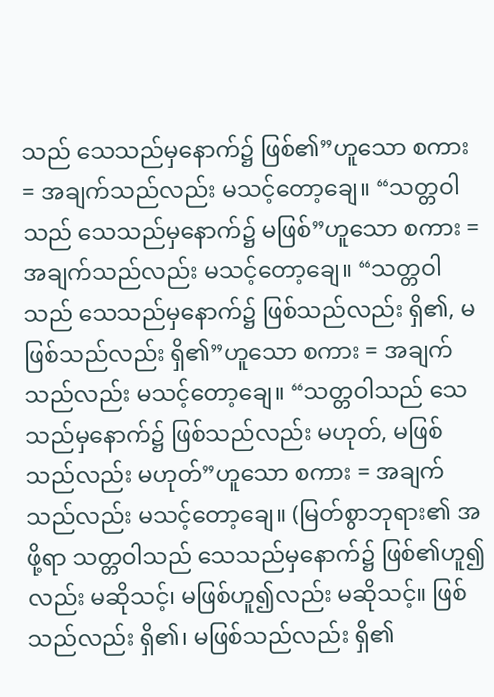သည် သေသည်မှနောက်၌ ဖြစ်၏”ဟူသော စကား = အချက်သည်လည်း မသင့်တော့ချေ။ “သတ္တဝါသည် သေသည်မှနောက်၌ မဖြစ်”ဟူသော စကား = အချက်သည်လည်း မသင့်တော့ချေ။ “သတ္တဝါသည် သေသည်မှနောက်၌ ဖြစ်သည်လည်း ရှိ၏, မဖြစ်သည်လည်း ရှိ၏”ဟူသော စကား = အချက်သည်လည်း မသင့်တော့ချေ။ “သတ္တဝါသည် သေသည်မှနောက်၌ ဖြစ်သည်လည်း မဟုတ်, မဖြစ်သည်လည်း မဟုတ်”ဟူသော စကား = အချက်သည်လည်း မသင့်တော့ချေ။ (မြတ်စွာဘုရား၏ အဖို့ရာ သတ္တဝါသည် သေသည်မှနောက်၌ ဖြစ်၏ဟူ၍လည်း မဆိုသင့်၊ မဖြစ်ဟူ၍လည်း မဆိုသင့်။ ဖြစ်သည်လည်း ရှိ၏၊ မဖြစ်သည်လည်း ရှိ၏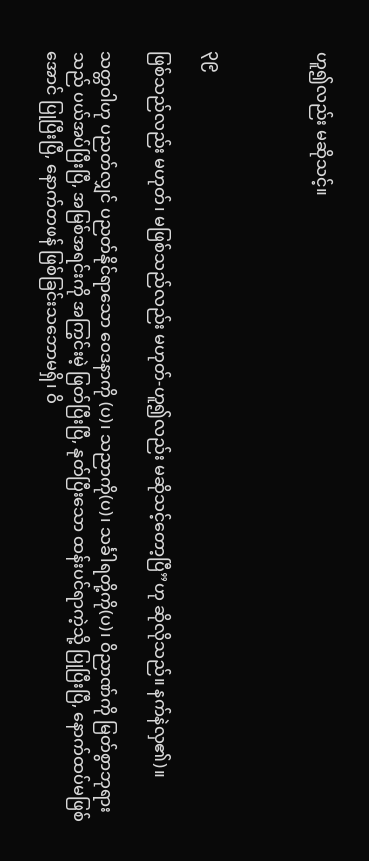ဟူ၍လည်း မဆိုသင့်။



၃၉

ဖြစ်သည်လည်း မဟုတ်၊ မဖြစ်သည်လည်း မဟုတ်-ဟူ၍လည်း မဆိုသင့်တော့ပြီ”ဟု ဆိုလိုသည်။ နက်နဲလှ၏)။

သတ္တဝါဟု ပညတ်လျှင် ပညတ်နိုင်ရာသော ဝေဒနာကို (ပ)၊ သညာကို(ပ)၊ သင်္ခါရတို့ကို(ပ)၊ ဝိညာဏ်ကို မြတ်စွာဘုရားသည် ပယ်အပ်ပြီးပြီ, အမြစ်အရင်းကို အကြွင်းမဲ့ ဖြတ်ပြီးပြီ, နုတ်ပြီးသော ထန်းပင်ရာကဲ့သို့ ပြုပြီးပြီ, နောက်ထပ်မဖြစ်အောင် ပြုပြီးပြီ, နောက်တဖန် ဖြစ်ခြင်းသဘောမရှိ၊ ဝိ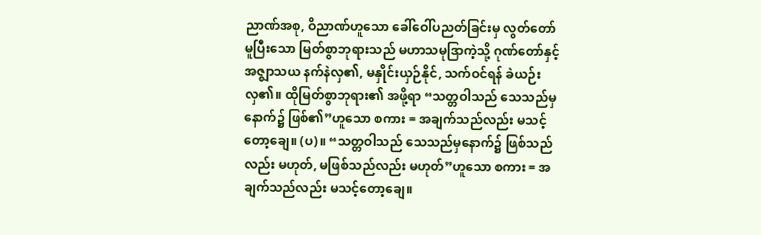ညာဏ်အစု, ဝိညာဏ်ဟူသော ခေါ်ဝေါ်ပညတ်ခြင်းမှ လွတ်တော်မူပြီးသော မြတ်စွာဘုရားသည် မဟာသမုဒြာကဲ့သို့ ဂုဏ်တော်နှင့် အဇ္ဈာသယ နက်နဲလှ၏, မနှိုင်းယှဉ်နိုင်, သက်ဝင်ရန် ခဲယဉ်းလှ၏။ ထိုမြတ်စွာဘုရား၏ အဖို့ရာ “သတ္တဝါသည် သေသည်မှနောက်၌ ဖြစ်၏”ဟူသော စကား = အချက်သည်လည်း မသင့်တော့ချေ။ (ပ)။ “သတ္တဝါသည် သေသည်မှနောက်၌ ဖြစ်သည်လည်း မဟုတ်, မဖြစ်သည်လည်း မဟုတ်”ဟူသော စကား = အချက်သည်လည်း မသင့်တော့ချေ။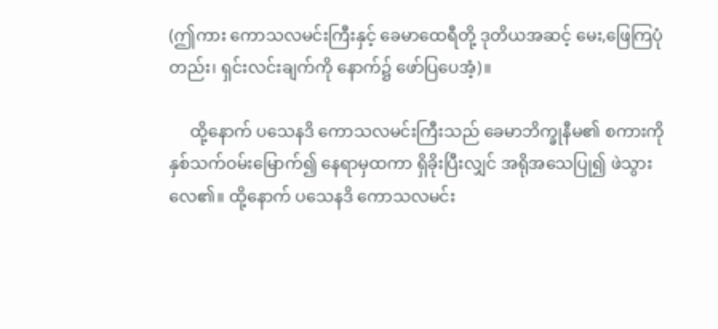(ဤကား ကောသလမင်းကြီးနှင့် ခေမာထေရီတို့ ဒုတိယအဆင့် မေး,ဖြေကြပုံတည်း၊ ရှင်းလင်းချက်ကို နောက်၌ ဖော်ပြပေအံ့)။

     ထို့နောက် ပသေနဒိ ကောသလမင်းကြီးသည် ခေမာဘိက္ခုနီမ၏ စကားကို နှစ်သက်ဝမ်းမြောက်၍ နေရာမှထကာ ရှိခိုးပြီးလျှင် အရိုအသေပြု၍ ဖဲသွားလေ၏။ ထို့နောက် ပသေနဒိ ကောသလမင်း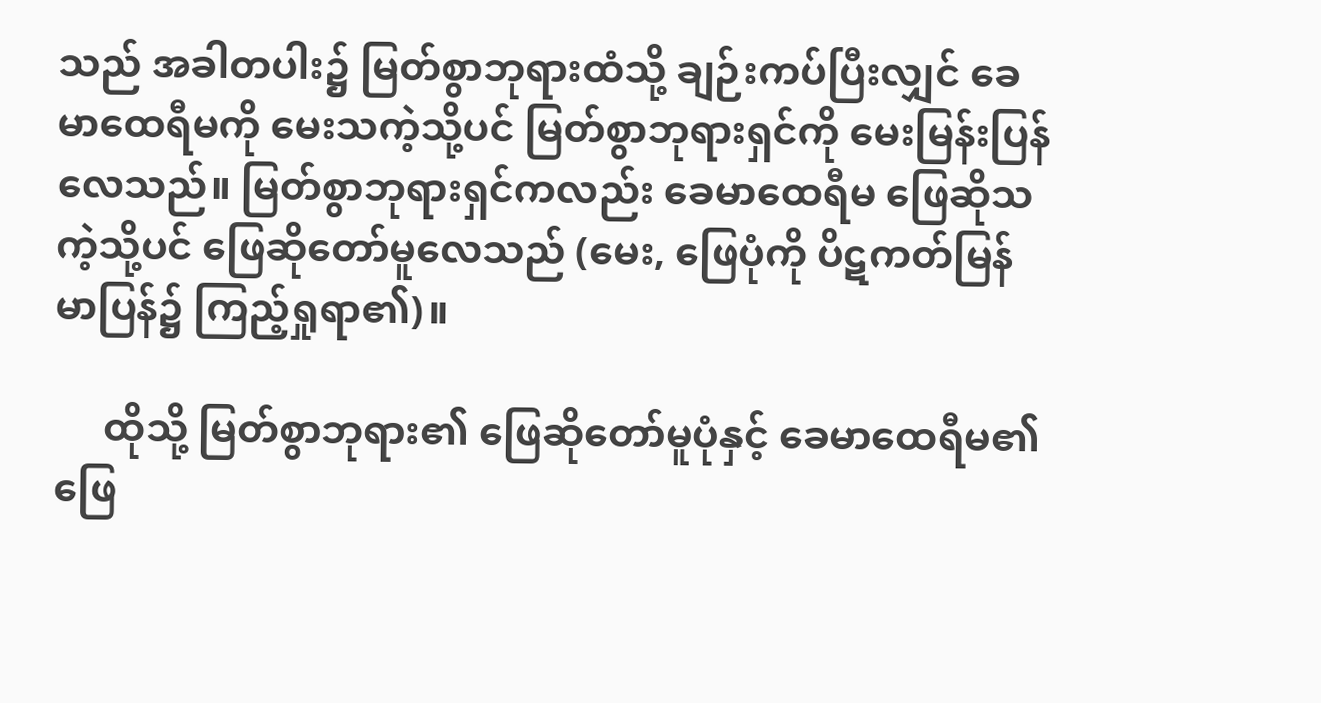သည် အခါတပါး၌ မြတ်စွာဘုရားထံသို့ ချဉ်းကပ်ပြီးလျှင် ခေမာထေရီမကို မေးသကဲ့သို့ပင် မြတ်စွာဘုရားရှင်ကို မေးမြန်းပြန်လေသည်။ မြတ်စွာဘုရားရှင်ကလည်း ခေမာထေရီမ ဖြေဆိုသကဲ့သို့ပင် ဖြေဆိုတော်မူလေသည် (မေး, ဖြေပုံကို ပိဋကတ်မြန်မာပြန်၌ ကြည့်ရှုရာ၏)။

     ထိုသို့ မြတ်စွာဘုရား၏ ဖြေဆိုတော်မူပုံနှင့် ခေမာထေရီမ၏ ဖြေ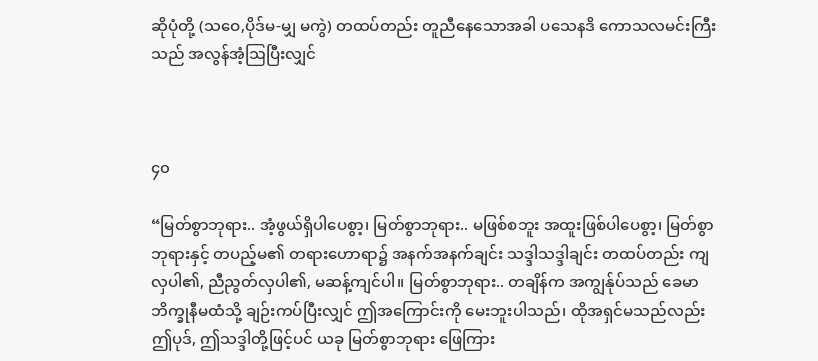ဆိုပုံတို့ (သဝေ,ပိုဒ်မ-မျှ မကွဲ) တထပ်တည်း တူညီနေသောအခါ ပသေနဒိ ကောသလမင်းကြီးသည် အလွန်အံ့ဩပြီးလျှင်



၄၀

“မြတ်စွာဘုရား.. အံ့ဖွယ်ရှိပါပေစွာ့၊ မြတ်စွာဘုရား.. မဖြစ်စဘူး အထူးဖြစ်ပါပေစွာ့၊ မြတ်စွာဘုရားနှင့် တပည့်မ၏ တရားဟောရာ၌ အနက်အနက်ချင်း သဒ္ဒါသဒ္ဒါချင်း တထပ်တည်း ကျလှပါ၏, ညီညွတ်လှပါ၏, မဆန့်ကျင်ပါ။ မြတ်စွာဘုရား.. တချိန်က အကျွန်ုပ်သည် ခေမာဘိက္ခုနီမထံသို့ ချဉ်းကပ်ပြီးလျှင် ဤအကြောင်းကို မေးဘူးပါသည်၊ ထိုအရှင်မသည်လည်း ဤပုဒ်, ဤသဒ္ဒါတို့ဖြင့်ပင် ယခု မြတ်စွာဘုရား ဖြေကြား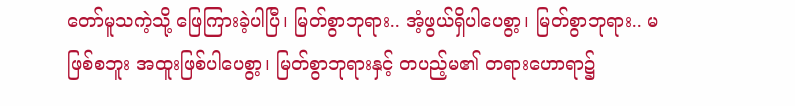တော်မူသကဲ့သို့ ဖြေကြားခဲ့ပါပြီ၊ မြတ်စွာဘုရား.. အံ့ဖွယ်ရှိပါပေစွာ့၊ မြတ်စွာဘုရား.. မဖြစ်စဘူး အထူးဖြစ်ပါပေစွာ့၊ မြတ်စွာဘုရားနှင့် တပည့်မ၏ တရားဟောရာ၌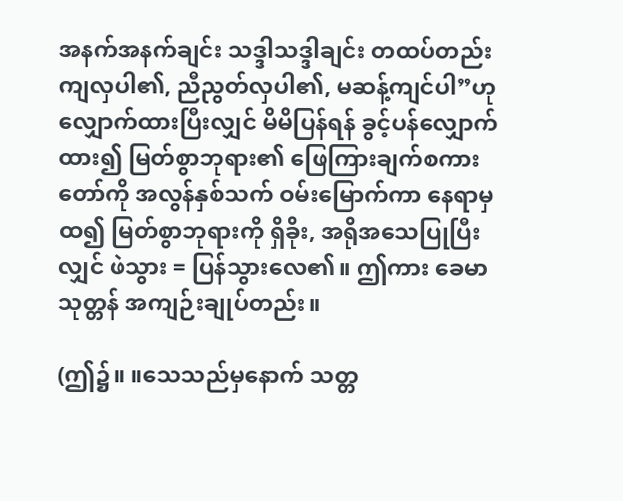အနက်အနက်ချင်း သဒ္ဒါသဒ္ဒါချင်း တထပ်တည်း ကျလှပါ၏, ညီညွတ်လှပါ၏, မဆန့်ကျင်ပါ”ဟု လျှောက်ထားပြီးလျှင် မိမိပြန်ရန် ခွင့်ပန်လျှောက်ထား၍ မြတ်စွာဘုရား၏ ဖြေကြားချက်စကားတော်ကို အလွန်နှစ်သက် ဝမ်းမြောက်ကာ နေရာမှထ၍ မြတ်စွာဘုရားကို ရှိခိုး, အရိုအသေပြုပြီးလျှင် ဖဲသွား = ပြန်သွားလေ၏။ ဤကား ခေမာသုတ္တန် အကျဉ်းချုပ်တည်း။

(ဤ၌။ ။သေသည်မှနောက် သတ္တ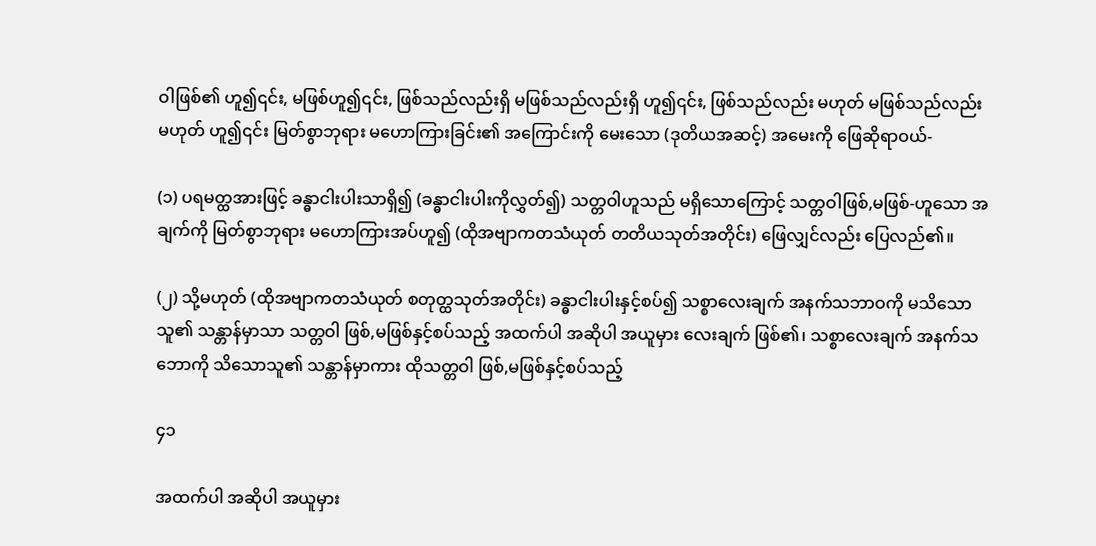ဝါဖြစ်၏ ဟူ၍၎င်း, မဖြစ်ဟူ၍၎င်း, ဖြစ်သည်လည်းရှိ မဖြစ်သည်လည်းရှိ ဟူ၍၎င်း, ဖြစ်သည်လည်း မဟုတ် မဖြစ်သည်လည်း မဟုတ် ဟူ၍၎င်း မြတ်စွာဘုရား မဟောကြားခြင်း၏ အကြောင်းကို မေးသော (ဒုတိယအဆင့်) အမေးကို ဖြေဆိုရာဝယ်-

(၁) ပရမတ္ထအားဖြင့် ခန္ဓာငါးပါးသာရှိ၍ (ခန္ဓာငါးပါးကိုလွှတ်၍) သတ္တဝါဟူသည် မရှိသောကြောင့် သတ္တဝါဖြစ်,မဖြစ်-ဟူသော အချက်ကို မြတ်စွာဘုရား မဟောကြားအပ်ဟူ၍ (ထိုအဗျာကတသံယုတ် တတိယသုတ်အတိုင်း) ဖြေလျှင်လည်း ပြေလည်၏။

(၂) သို့မဟုတ် (ထိုအဗျာကတသံယုတ် စတုတ္ထသုတ်အတိုင်း) ခန္ဓာငါးပါးနှင့်စပ်၍ သစ္စာလေးချက် အနက်သဘာဝကို မသိသောသူ၏ သန္တာန်မှာသာ သတ္တဝါ ဖြစ်,မဖြစ်နှင့်စပ်သည့် အထက်ပါ အဆိုပါ အယူမှား လေးချက် ဖြစ်၏၊ သစ္စာလေးချက် အနက်သဘောကို သိသောသူ၏ သန္တာန်မှာကား ထိုသတ္တဝါ ဖြစ်,မဖြစ်နှင့်စပ်သည့်

၄၁

အထက်ပါ အဆိုပါ အယူမှား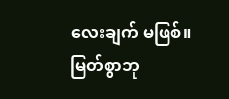လေးချက် မဖြစ်။ မြတ်စွာဘု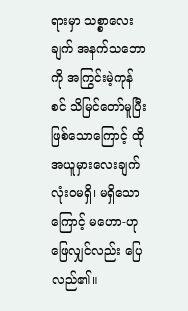ရားမှာ သစ္စာလေးချက် အနက်သဘောကို အကြွင်းမဲ့ကုန်စင် သိမြင်တော်မူပြီး ဖြစ်သောကြောင့် ထိုအယူမှားလေးချက် လုံးဝမရှိ၊ မရှိသောကြောင့် မဟော-ဟု ဖြေလျှင်လည်း ပြေလည်၏။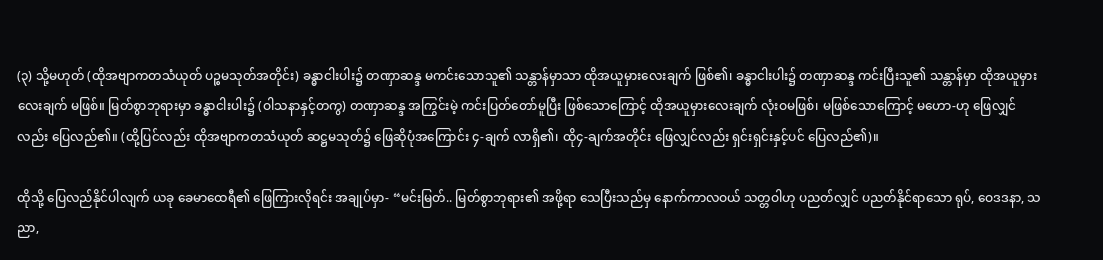(၃) သို့မဟုတ် (ထိုအဗျာကတသံယုတ် ပဉ္စမသုတ်အတိုင်း) ခန္ဓာငါးပါး၌ တဏှာဆန္ဒ မကင်းသောသူ၏ သန္တာန်မှာသာ ထိုအယူမှားလေးချက် ဖြစ်၏၊ ခန္ဓာငါးပါး၌ တဏှာဆန္ဒ ကင်းပြီးသူ၏ သန္တာန်မှာ ထိုအယူမှားလေးချက် မဖြစ်။ မြတ်စွာဘုရားမှာ ခန္ဓာငါးပါး၌ (ဝါသနာနှင့်တကွ) တဏှာဆန္ဒ အကြွင်းမဲ့ ကင်းပြတ်တော်မူပြီး ဖြစ်သောကြောင့် ထိုအယူမှားလေးချက် လုံးဝမဖြစ်၊ မဖြစ်သောကြောင့် မဟော-ဟု ဖြေလျှင်လည်း ပြေလည်၏။ (ထို့ပြင်လည်း ထိုအဗျာကတသံယုတ် ဆဋ္ဌမသုတ်၌ ဖြေဆိုပုံအကြောင်း ၄-ချက် လာရှိ၏၊ ထို၄-ချက်အတိုင်း ဖြေလျှင်လည်း ရှင်းရှင်းနှင့်ပင် ပြေလည်၏)။

ထိုသို့ ပြေလည်နိုင်ပါလျက် ယခု ခေမာထေရီ၏ ဖြေကြားလိုရင်း အချုပ်မှာ- “မင်းမြတ်.. မြတ်စွာဘုရား၏ အဖို့ရာ သေပြီးသည်မှ နောက်ကာလဝယ် သတ္တဝါဟု ပညတ်လျှင် ပညတ်နိုင်ရာသော ရုပ်, ဝေဒဒနာ, သညာ,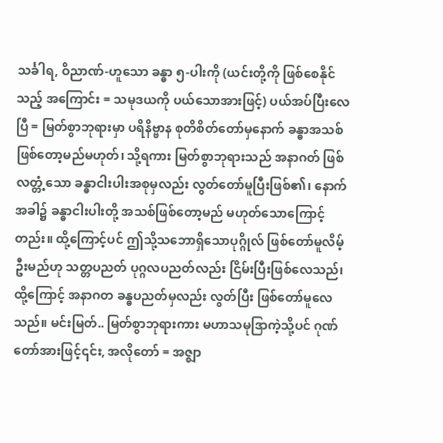သင်္ခါရ, ဝိညာဏ်-ဟူသော ခန္ဓာ ၅-ပါးကို (ယင်းတို့ကို ဖြစ်စေနိုင်သည့် အကြောင်း = သမုဒယကို ပယ်သောအားဖြင့်) ပယ်အပ်ပြီးလေပြီ = မြတ်စွာဘုရားမှာ ပရိနိဗ္ဗာန စုတိစိတ်တော်မှနောက် ခန္ဓာအသစ် ဖြစ်တော့မည်မဟုတ်၊ သို့ရကား မြတ်စွာဘုရားသည် အနာဂတ် ဖြစ်လတ္တံ့သော ခန္ဓာငါးပါးအစုမှလည်း လွတ်တော်မူပြီးဖြစ်၏၊ နောက်အခါ၌ ခန္ဓာငါးပါးတို့ အသစ်ဖြစ်တော့မည် မဟုတ်သောကြောင့်တည်း။ ထို့ကြောင့်ပင် ဤသို့သဘောရှိသောပုဂ္ဂိုလ် ဖြစ်တော်မူလိမ့်ဦးမည်ဟု သတ္တပညတ် ပုဂ္ဂလပညတ်လည်း ငြိမ်းပြီးဖြစ်လေသည်၊ ထို့ကြောင့် အနာဂတ ခန္ဓပညတ်မှလည်း လွတ်ပြီး ဖြစ်တော်မူလေသည်။ မင်းမြတ်.. မြတ်စွာဘုရားကား မဟာသမုဒြာကဲ့သို့ပင် ဂုဏ်တော်အားဖြင့်၎င်း, အလိုတော် = အဇ္ဈာ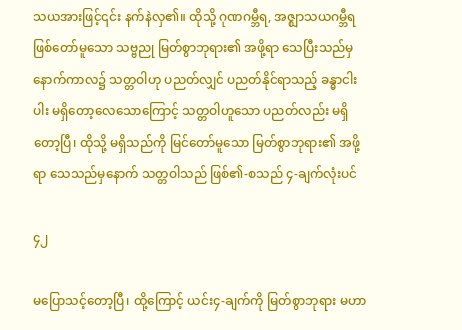သယအားဖြင့်၎င်း နက်နဲလှ၏။ ထိုသို့ ဂုဏဂမ္ဘီရ, အဇ္ဈာသယဂမ္ဘီရ ဖြစ်တော်မူသော သဗ္ဗညု မြတ်စွာဘုရား၏ အဖို့ရာ သေပြီးသည်မှ နောက်ကာလ၌ သတ္တဝါဟု ပညတ်လျှင် ပညတ်နိုင်ရာသည့် ခန္ဓာငါးပါး မရှိတော့လေသောကြောင့် သတ္တဝါဟူသော ပညတ်လည်း မရှိတော့ပြီ၊ ထိုသို့ မရှိသည်ကို မြင်တော်မူသော မြတ်စွာဘုရား၏ အဖို့ရာ သေသည်မှနောက် သတ္တဝါသည် ဖြစ်၏-စသည် ၄-ချက်လုံးပင်

၄၂

မပြောသင့်တော့ပြီ၊ ထို့ကြောင့် ယင်း၄-ချက်ကို မြတ်စွာဘုရား မဟာ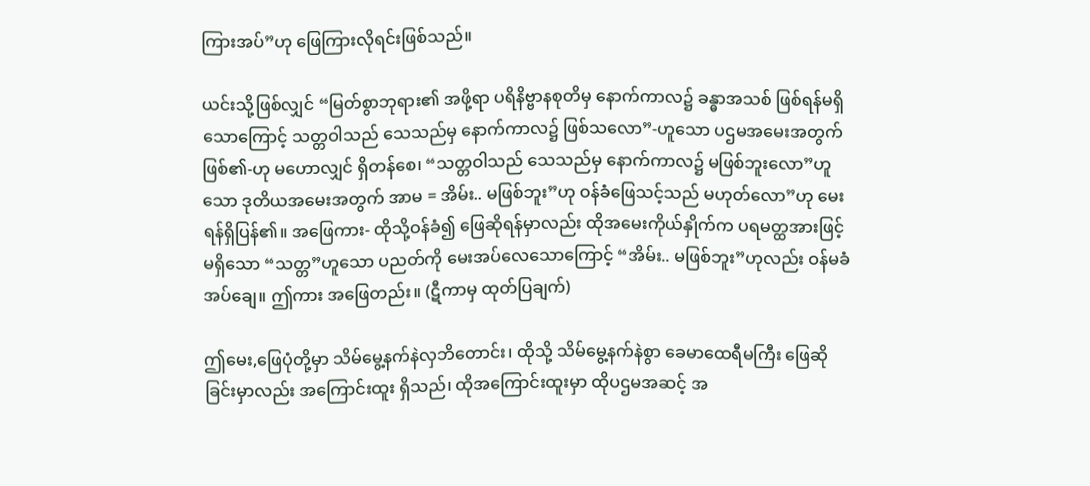ကြားအပ်”ဟု ဖြေကြားလိုရင်းဖြစ်သည်။

ယင်းသို့ဖြစ်လျှင် “မြတ်စွာဘုရား၏ အဖို့ရာ ပရိနိဗ္ဗာနစုတိမှ နောက်ကာလ၌ ခန္ဓာအသစ် ဖြစ်ရန်မရှိသောကြောင့် သတ္တဝါသည် သေသည်မှ နောက်ကာလ၌ ဖြစ်သလော”-ဟူသော ပဌမအမေးအတွက် ဖြစ်၏-ဟု မဟောလျှင် ရှိတန်စေ၊ “သတ္တဝါသည် သေသည်မှ နောက်ကာလ၌ မဖြစ်ဘူးလော”ဟူသော ဒုတိယအမေးအတွက် အာမ = အိမ်း.. မဖြစ်ဘူး”ဟု ဝန်ခံဖြေသင့်သည် မဟုတ်လော”ဟု မေးရန်ရှိပြန်၏။ အဖြေကား- ထိုသို့ဝန်ခံ၍ ဖြေဆိုရန်မှာလည်း ထိုအမေးကိုယ်နှိုက်က ပရမတ္ထအားဖြင့် မရှိသော “သတ္တ”ဟူသော ပညတ်ကို မေးအပ်လေသောကြောင့် “အိမ်း.. မဖြစ်ဘူး”ဟုလည်း ဝန်မခံအပ်ချေ။ ဤကား အဖြေတည်း။ (ဋီကာမှ ထုတ်ပြချက်)

ဤမေး,ဖြေပုံတို့မှာ သိမ်မွေ့နက်နဲလှဘိတောင်း၊ ထိုသို့ သိမ်မွေ့နက်နဲစွာ ခေမာထေရီမကြီး ဖြေဆိုခြင်းမှာလည်း အကြောင်းထူး ရှိသည်၊ ထိုအကြောင်းထူးမှာ ထိုပဌမအဆင့် အ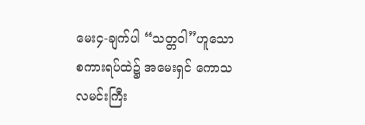မေး၄-ချက်ပါ “သတ္တဝါ”ဟူသော စကားရပ်ထဲ၌ အမေးရှင် ကောသလမင်းကြီး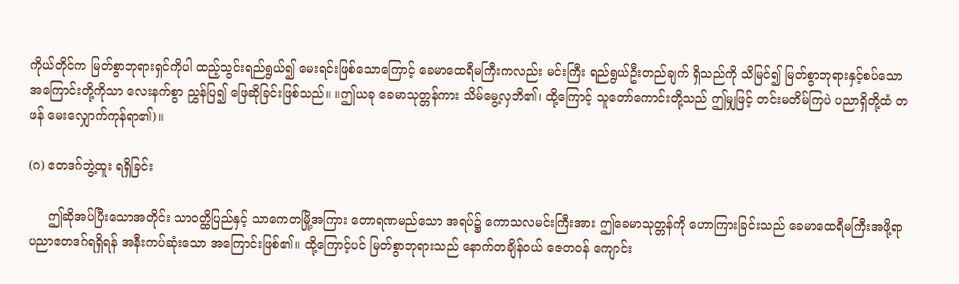ကိုယ်တိုင်က မြတ်စွာဘုရားရှင်ကိုပါ ထည့်သွင်းရည်ရွယ်၍ မေးရင်းဖြစ်သောကြောင့် ခေမာထေရီမကြီးကလည်း မင်းကြီး ရည်ရွယ်ဦးတည်ချက် ရှိသည်ကို သိမြင်၍ မြတ်စွာဘုရားနှင့်စပ်သော အကြောင်းတို့ကိုသာ လေးနက်စွာ ညွှန်ပြ၍ ဖြေဆိုခြင်းဖြစ်သည်။ ။ဤယခု ခေမာသုတ္တန်ကား သိမ်မွေ့လှဘိ၏၊ ထို့ကြောင့် သူတော်ကောင်းတို့သည် ဤမျှဖြင့် တင်းမတိမ်ကြပဲ ပညာရှိတို့ထံ တဖန် မေးလျှောက်ကုန်ရာ၏)။

(ဂ) ဧတဒဂ်ဘွဲ့ထူး ရရှိခြင်း

     ဤဆိုအပ်ပြီးသောအတိုင်း သာဝတ္ထိပြည်နှင့် သာကေတမြို့အကြား တောရဏမည်သော အရပ်၌ ကောသလမင်းကြီးအား ဤခေမာသုတ္တန်ကို ဟောကြားခြင်းသည် ခေမာထေရီမကြီးအဖို့ရာ ပညာဧတဒဂ်ရရှိရန် အနီးကပ်ဆုံးသော အကြောင်းဖြစ်၏။ ထို့ကြောင့်ပင် မြတ်စွာဘုရားသည် နောက်တချိန်ဝယ် ဇေတဝန် ကျောင်း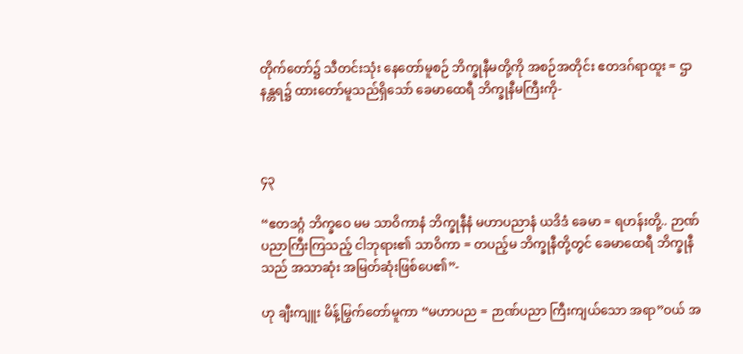တိုက်တော်၌ သီတင်းသုံး နေတော်မူစဉ် ဘိက္ခုနီမတို့ကို အစဉ်အတိုင်း ဧတဒဂ်ရာထူး = ဌာနန္တရ၌ ထားတော်မူသည်ရှိသော် ခေမာထေရီ ဘိက္ခုနီမကြီးကို-



၄၃

“ဧတဒဂ္ဂံ ဘိက္ခဝေ မမ သာဝိကာနံ ဘိက္ခုနီနံ မဟာပညာနံ ယဒိဒံ ခေမာ = ရဟန်းတို့.. ဉာဏ်ပညာကြီးကြသည့် ငါဘုရား၏ သာဝိကာ = တပည့်မ ဘိက္ခုနီတို့တွင် ခေမာထေရီ ဘိက္ခုနီသည် အသာဆုံး အမြတ်ဆုံးဖြစ်ပေ၏”-

ဟု ချီးကျူး မိန့်မြွက်တော်မူကာ “မဟာပည = ဉာဏ်ပညာ ကြီးကျယ်သော အရာ”ဝယ် အ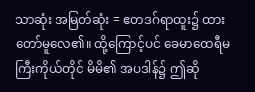သာဆုံး အမြတ်ဆုံး = ဧတဒဂ်ရာထူး၌ ထားတော်မူလေ၏။ ထို့ကြောင့်ပင် ခေမာထေရီမကြီးကိုယ်တိုင် မိမိ၏ အပဒါန်၌ ဤဆို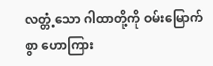လတ္တံ့သော ဂါထာတို့ကို ဝမ်းမြောက်စွာ ဟောကြား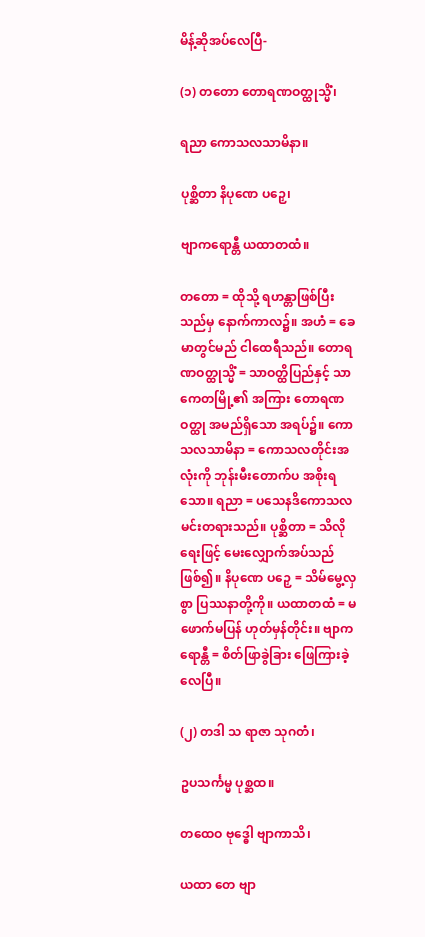မိန့်ဆိုအပ်လေပြီ-

(၁) တတော တောရဏဝတ္ထုသ္မိံ၊

ရညာ ကောသလသာမိနာ။

ပုစ္ဆိတာ နိပုဏေ ပဉှေ၊

ဗျာကရောန္တီ ယထာတထံ။

တတော = ထိုသို့ ရဟန္တာဖြစ်ပြီးသည်မှ နောက်ကာလ၌။ အဟံ = ခေမာတွင်မည် ငါထေရီသည်။ တောရဏဝတ္ထုသ္မိံ = သာဝတ္ထိပြည်နှင့် သာကေတမြို့၏ အကြား တောရဏဝတ္ထု အမည်ရှိသော အရပ်၌။ ကောသလသာမိနာ = ကောသလတိုင်းအလုံးကို ဘုန်းမီးတောက်ပ အစိုးရသော။ ရညာ = ပသေနဒိကောသလ မင်းတရားသည်။ ပုစ္ဆိတာ = သိလိုရေးဖြင့် မေးလျှောက်အပ်သည်ဖြစ်၍။ နိပုဏေ ပဉှေ = သိမ်မွေ့လှစွာ ပြဿနာတို့ကို။ ယထာတထံ = မဖောက်မပြန် ဟုတ်မှန်တိုင်း။ ဗျာကရောန္တီ = စိတ်ဖြာခွဲခြား ဖြေကြားခဲ့လေပြီ။

(၂) တဒါ သ ရာဇာ သုဂတံ၊

ဥပသင်္ကမ္မ ပုစ္ဆထ။

တထေဝ ဗုဒ္ဓေါ ဗျာကာသိ၊

ယထာ တေ ဗျာ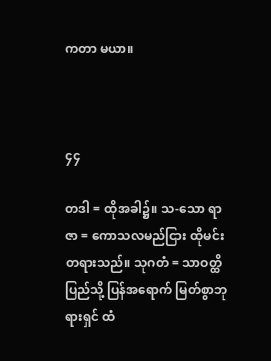ကတာ မယာ။



၄၄

တဒါ = ထိုအခါ၌။ သ-သော ရာဇာ = ကောသလမည်ငြား ထိုမင်းတရားသည်။ သုဂတံ = သာဝတ္ထိပြည်သို့ ပြန်အရောက် မြတ်စွာဘုရားရှင် ထံ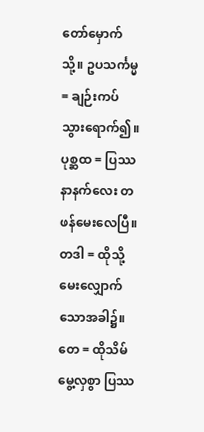တော်မှောက်သို့။ ဥပသင်္ကမ္မ = ချဉ်းကပ်သွားရောက်၍။ ပုစ္ဆထ = ပြဿနာနက်လေး တဖန်မေးလေပြီ။ တဒါ = ထိုသို့ မေးလျှောက်သောအခါ၌။ တေ = ထိုသိမ်မွေ့လှစွာ ပြဿ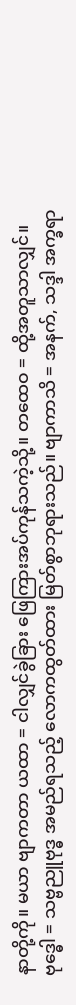နာတို့ကို။ မယာ ဗျာကတာ ယထာ = ငါလျှင်ခွဲခြား ဖြေကြားအပ်ကုန်သကဲ့သို့။ တထေဝ = ထို့အတူသာလျှင်။ ဗုဒ္ဓေါ = သဗ္ဗညူဗုဒ္ဓ အမည်ရသည့် လောကထွတ်ထား မြတ်စွာဘုရားသည်။ ဗျာကာသိ = အနက်, သဒ္ဒါ အက္ခရာ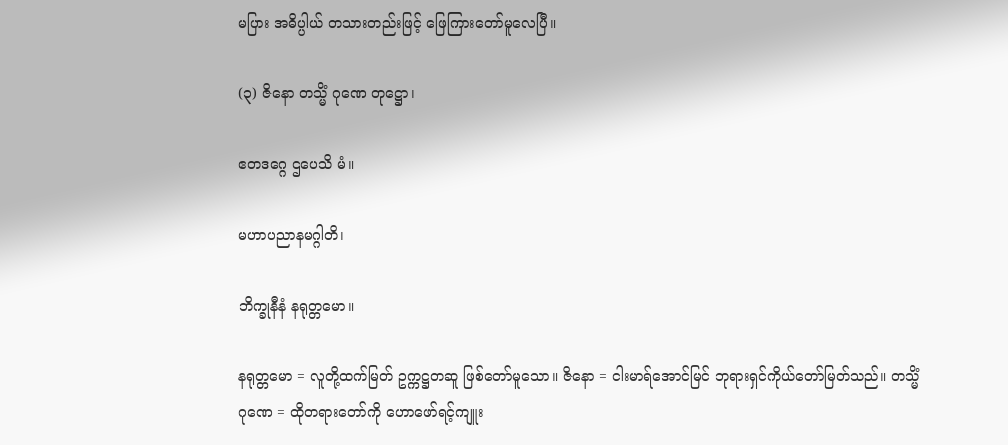မပြား အဓိပ္ပါယ် တသားတည်းဖြင့် ဖြေကြားတော်မူလေပြီ။

(၃) ဇိနော တသ္မိံ ဂုဏေ တုဋ္ဌော၊

ဧတဒဂ္ဂေ ဌပေသိ မံ။

မဟာပညာနမဂ္ဂါတိ၊

ဘိက္ခုနီနံ နရုတ္တမော။

နရုတ္တမော = လူတို့ထက်မြတ် ဥက္ကဋ္ဌတဆူ ဖြစ်တော်မူသော။ ဇိနော = ငါးမာရ်အောင်မြင် ဘုရားရှင်ကိုယ်တော်မြတ်သည်။ တသ္မိံ ဂုဏေ = ထိုတရားတော်ကို ဟောဖော်ရင့်ကျူး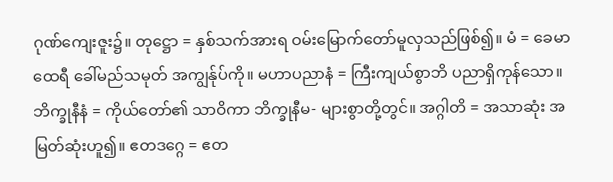ဂုဏ်ကျေးဇူး၌။ တုဋ္ဌော = နှစ်သက်အားရ ဝမ်းမြောက်တော်မူလှသည်ဖြစ်၍။ မံ = ခေမာထေရီ ခေါ်မည်သမုတ် အကျွန်ုပ်ကို။ မဟာပညာနံ = ကြီးကျယ်စွာဘိ ပညာရှိကုန်သော။ ဘိက္ခုနီနံ = ကိုယ်တော်၏ သာဝိကာ ဘိက္ခုနီမ- များစွာတို့တွင်။ အဂ္ဂါတိ = အသာဆုံး အမြတ်ဆုံးဟူ၍။ ဧတဒဂ္ဂေ = ဧတ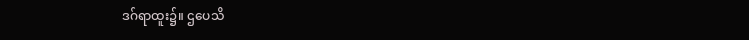ဒဂ်ရာထူး၌။ ဌပေသိ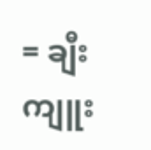= ချီးကျူး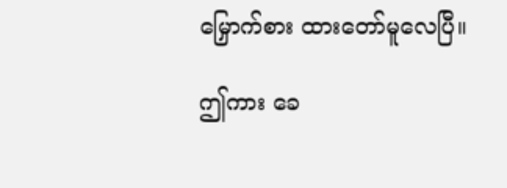မြှောက်စား ထားတော်မူလေပြီ။

ဤကား ခေ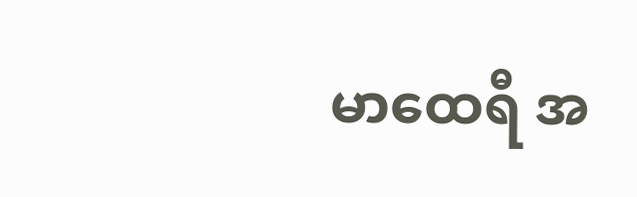မာထေရီ အ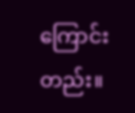ကြောင်းတည်း။